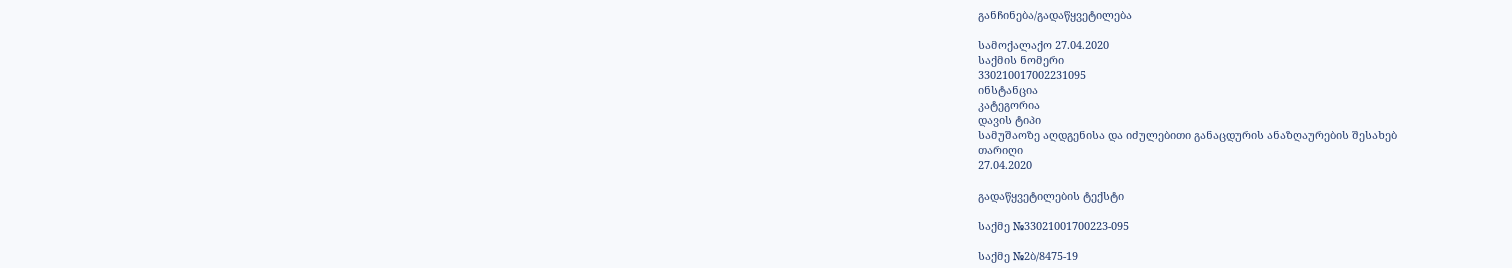განჩინება/გადაწყვეტილება

სამოქალაქო 27.04.2020
საქმის ნომერი
330210017002231095
ინსტანცია
კატეგორია
დავის ტიპი
სამუშაოზე აღდგენისა და იძულებითი განაცდურის ანაზღაურების შესახებ
თარიღი
27.04.2020

გადაწყვეტილების ტექსტი

საქმე №33021001700223-095

საქმე №2ბ/8475-19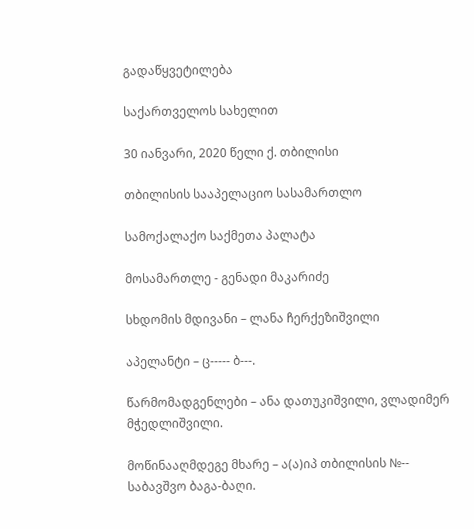გადაწყვეტილება

საქართველოს სახელით

30 იანვარი, 2020 წელი ქ. თბილისი

თბილისის სააპელაციო სასამართლო

სამოქალაქო საქმეთა პალატა

მოსამართლე - გენადი მაკარიძე

სხდომის მდივანი – ლანა ჩერქეზიშვილი

აპელანტი – ც----- ბ---.

წარმომადგენლები – ანა დათუკიშვილი, ვლადიმერ მჭედლიშვილი.

მოწინააღმდეგე მხარე – ა(ა)იპ თბილისის №-- საბავშვო ბაგა-ბაღი.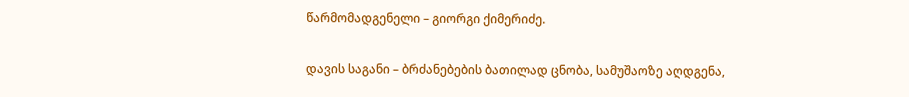წარმომადგენელი – გიორგი ქიმერიძე.

დავის საგანი – ბრძანებების ბათილად ცნობა, სამუშაოზე აღდგენა,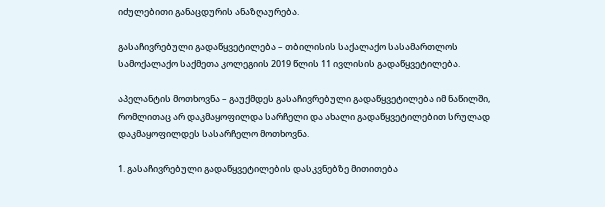იძულებითი განაცდურის ანაზღაურება.

გასაჩივრებული გადაწყვეტილება – თბილისის საქალაქო სასამართლოს სამოქალაქო საქმეთა კოლეგიის 2019 წლის 11 ივლისის გადაწყვეტილება.

აპელანტის მოთხოვნა – გაუქმდეს გასაჩივრებული გადაწყვეტილება იმ ნაწილში, რომლითაც არ დაკმაყოფილდა სარჩელი და ახალი გადაწყვეტილებით სრულად დაკმაყოფილდეს სასარჩელო მოთხოვნა.

1. გასაჩივრებული გადაწყვეტილების დასკვნებზე მითითება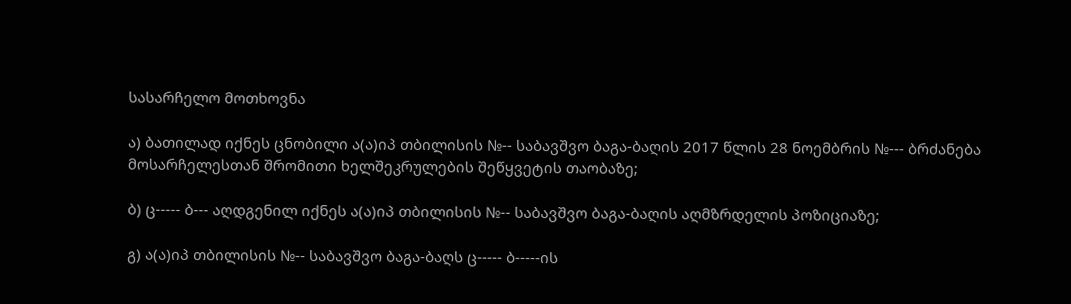სასარჩელო მოთხოვნა

ა) ბათილად იქნეს ცნობილი ა(ა)იპ თბილისის №-- საბავშვო ბაგა-ბაღის 2017 წლის 28 ნოემბრის №--- ბრძანება მოსარჩელესთან შრომითი ხელშეკრულების შეწყვეტის თაობაზე;

ბ) ც----- ბ--- აღდგენილ იქნეს ა(ა)იპ თბილისის №-- საბავშვო ბაგა-ბაღის აღმზრდელის პოზიციაზე;

გ) ა(ა)იპ თბილისის №-- საბავშვო ბაგა-ბაღს ც----- ბ-----ის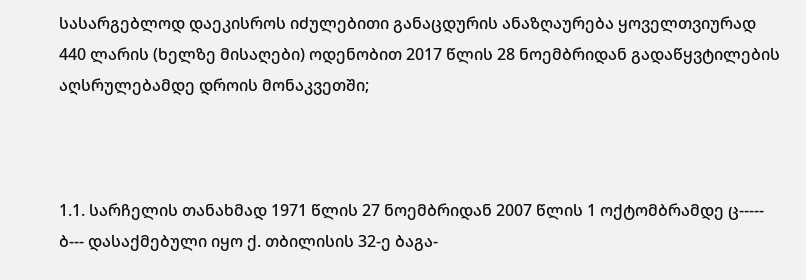სასარგებლოდ დაეკისროს იძულებითი განაცდურის ანაზღაურება ყოველთვიურად 440 ლარის (ხელზე მისაღები) ოდენობით 2017 წლის 28 ნოემბრიდან გადაწყვტილების აღსრულებამდე დროის მონაკვეთში;



1.1. სარჩელის თანახმად 1971 წლის 27 ნოემბრიდან 2007 წლის 1 ოქტომბრამდე ც----- ბ--- დასაქმებული იყო ქ. თბილისის 32-ე ბაგა-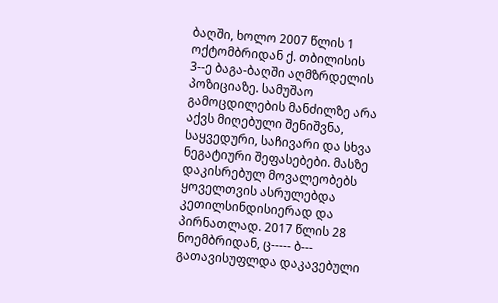ბაღში, ხოლო 2007 წლის 1 ოქტომბრიდან ქ. თბილისის 3--ე ბაგა-ბაღში აღმზრდელის პოზიციაზე. სამუშაო გამოცდილების მანძილზე არა აქვს მიღებული შენიშვნა, საყვედური, საჩივარი და სხვა ნეგატიური შეფასებები. მასზე დაკისრებულ მოვალეობებს ყოველთვის ასრულებდა კეთილსინდისიერად და პირნათლად. 2017 წლის 28 ნოემბრიდან, ც----- ბ--- გათავისუფლდა დაკავებული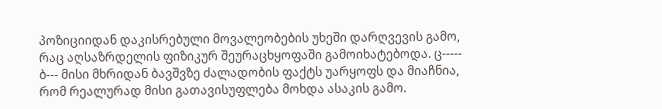პოზიციიდან დაკისრებული მოვალეობების უხეში დარღვევის გამო, რაც აღსაზრდელის ფიზიკურ შეურაცხყოფაში გამოიხატებოდა. ც----- ბ--- მისი მხრიდან ბავშვზე ძალადობის ფაქტს უარყოფს და მიაჩნია, რომ რეალურად მისი გათავისუფლება მოხდა ასაკის გამო.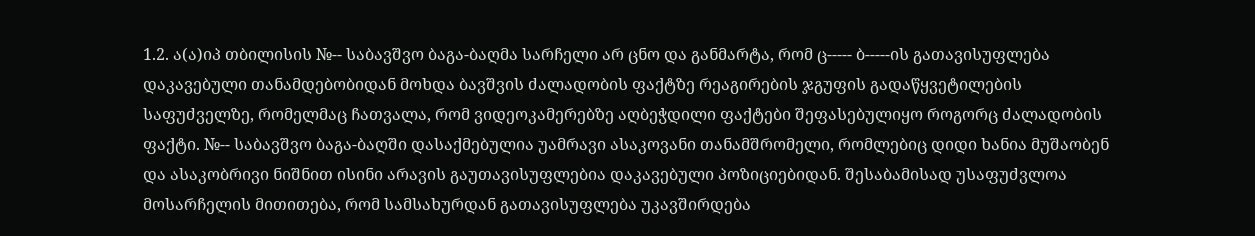1.2. ა(ა)იპ თბილისის №-- საბავშვო ბაგა-ბაღმა სარჩელი არ ცნო და განმარტა, რომ ც----- ბ-----ის გათავისუფლება დაკავებული თანამდებობიდან მოხდა ბავშვის ძალადობის ფაქტზე რეაგირების ჯგუფის გადაწყვეტილების საფუძველზე, რომელმაც ჩათვალა, რომ ვიდეოკამერებზე აღბეჭდილი ფაქტები შეფასებულიყო როგორც ძალადობის ფაქტი. №-- საბავშვო ბაგა-ბაღში დასაქმებულია უამრავი ასაკოვანი თანამშრომელი, რომლებიც დიდი ხანია მუშაობენ და ასაკობრივი ნიშნით ისინი არავის გაუთავისუფლებია დაკავებული პოზიციებიდან. შესაბამისად უსაფუძვლოა მოსარჩელის მითითება, რომ სამსახურდან გათავისუფლება უკავშირდება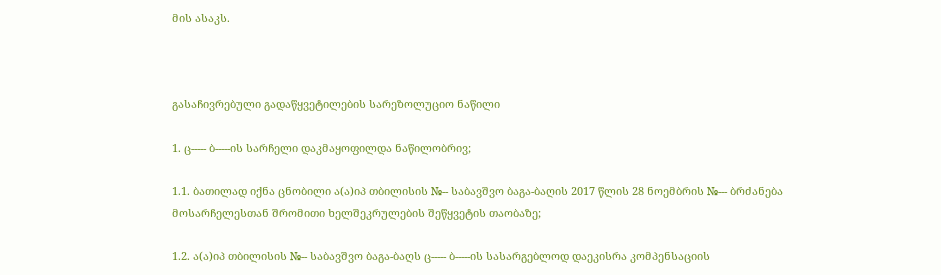მის ასაკს.



გასაჩივრებული გადაწყვეტილების სარეზოლუციო ნაწილი

1. ც----- ბ-----ის სარჩელი დაკმაყოფილდა ნაწილობრივ;

1.1. ბათილად იქნა ცნობილი ა(ა)იპ თბილისის №-- საბავშვო ბაგა-ბაღის 2017 წლის 28 ნოემბრის №--- ბრძანება მოსარჩელესთან შრომითი ხელშეკრულების შეწყვეტის თაობაზე;

1.2. ა(ა)იპ თბილისის №-- საბავშვო ბაგა-ბაღს ც----- ბ-----ის სასარგებლოდ დაეკისრა კომპენსაციის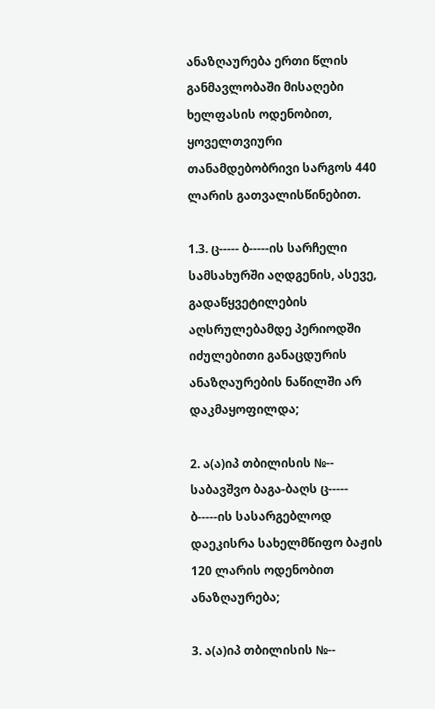ანაზღაურება ერთი წლის განმავლობაში მისაღები ხელფასის ოდენობით, ყოველთვიური თანამდებობრივი სარგოს 440 ლარის გათვალისწინებით.

1.3. ც----- ბ-----ის სარჩელი სამსახურში აღდგენის, ასევე, გადაწყვეტილების აღსრულებამდე პერიოდში იძულებითი განაცდურის ანაზღაურების ნაწილში არ დაკმაყოფილდა;

2. ა(ა)იპ თბილისის №-- საბავშვო ბაგა-ბაღს ც----- ბ-----ის სასარგებლოდ დაეკისრა სახელმწიფო ბაჟის 120 ლარის ოდენობით ანაზღაურება;

3. ა(ა)იპ თბილისის №--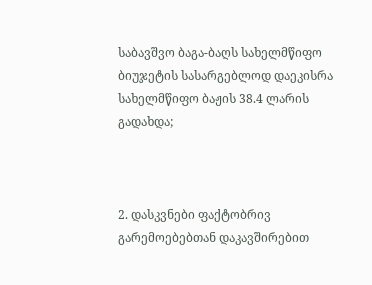საბავშვო ბაგა-ბაღს სახელმწიფო ბიუჯეტის სასარგებლოდ დაეკისრა სახელმწიფო ბაჟის 38.4 ლარის გადახდა;



2. დასკვნები ფაქტობრივ გარემოებებთან დაკავშირებით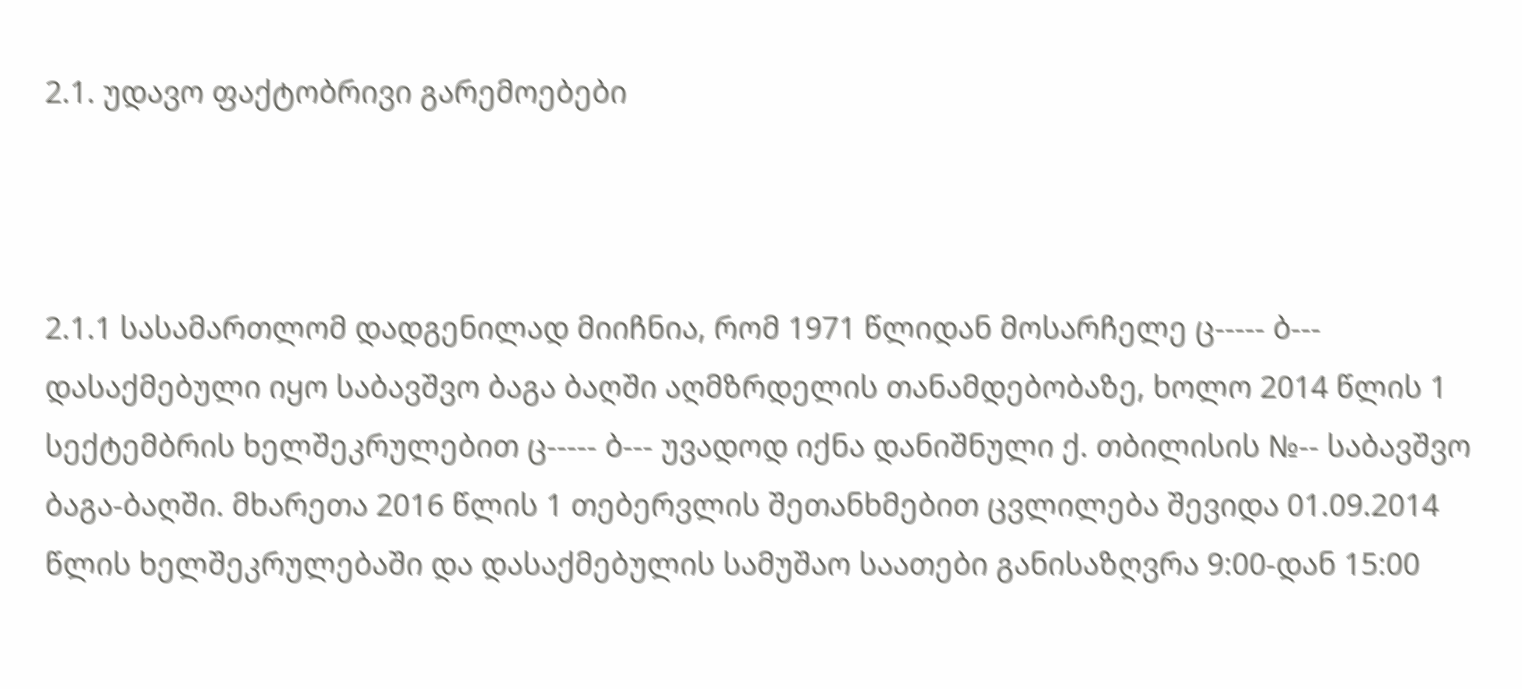2.1. უდავო ფაქტობრივი გარემოებები



2.1.1 სასამართლომ დადგენილად მიიჩნია, რომ 1971 წლიდან მოსარჩელე ც----- ბ--- დასაქმებული იყო საბავშვო ბაგა ბაღში აღმზრდელის თანამდებობაზე, ხოლო 2014 წლის 1 სექტემბრის ხელშეკრულებით ც----- ბ--- უვადოდ იქნა დანიშნული ქ. თბილისის №-- საბავშვო ბაგა-ბაღში. მხარეთა 2016 წლის 1 თებერვლის შეთანხმებით ცვლილება შევიდა 01.09.2014 წლის ხელშეკრულებაში და დასაქმებულის სამუშაო საათები განისაზღვრა 9:00-დან 15:00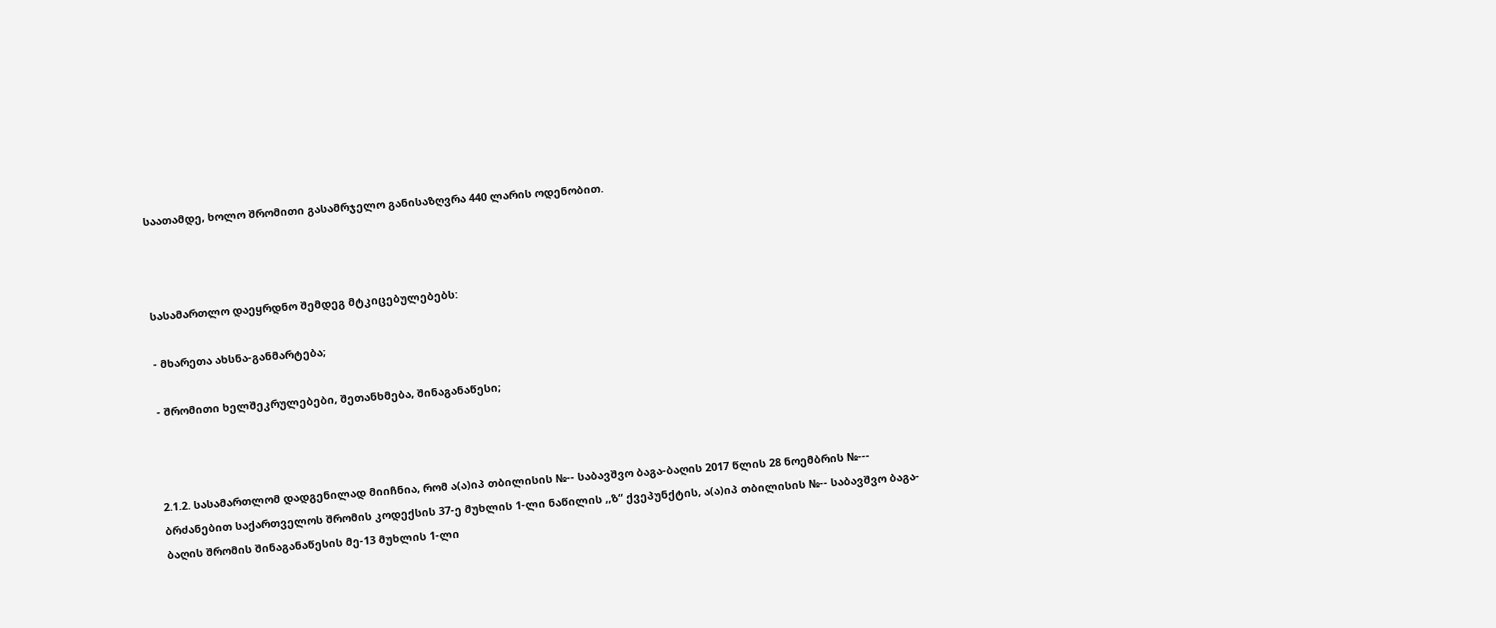საათამდე, ხოლო შრომითი გასამრჯელო განისაზღვრა 440 ლარის ოდენობით.



სასამართლო დაეყრდნო შემდეგ მტკიცებულებებს:

- მხარეთა ახსნა-განმარტება;

- შრომითი ხელშეკრულებები, შეთანხმება, შინაგანაწესი;



2.1.2. სასამართლომ დადგენილად მიიჩნია, რომ ა(ა)იპ თბილისის №-- საბავშვო ბაგა-ბაღის 2017 წლის 28 ნოემბრის №--- ბრძანებით საქართველოს შრომის კოდექსის 37-ე მუხლის 1-ლი ნაწილის ,,ზ“ ქვეპუნქტის, ა(ა)იპ თბილისის №-- საბავშვო ბაგა-ბაღის შრომის შინაგანაწესის მე-13 მუხლის 1-ლი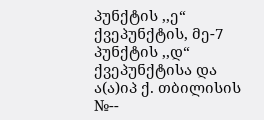პუნქტის ,,ე“ ქვეპუნქტის, მე-7 პუნქტის ,,დ“ ქვეპუნქტისა და ა(ა)იპ ქ. თბილისის №--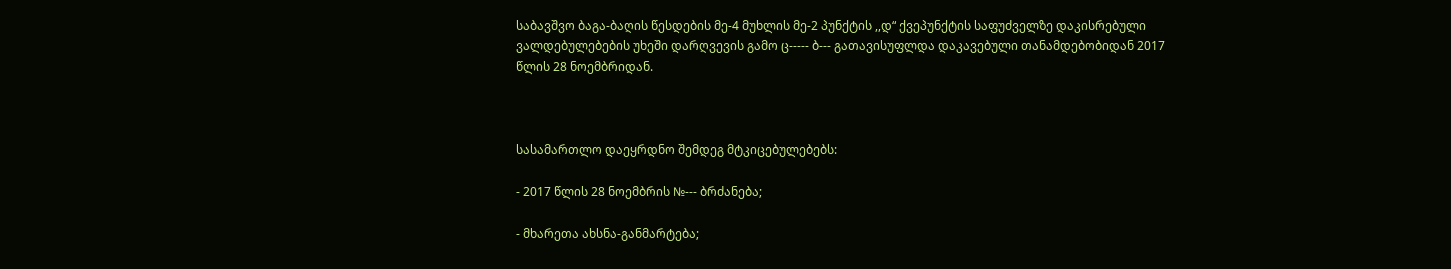საბავშვო ბაგა-ბაღის წესდების მე-4 მუხლის მე-2 პუნქტის ,,დ“ ქვეპუნქტის საფუძველზე დაკისრებული ვალდებულებების უხეში დარღვევის გამო ც----- ბ--- გათავისუფლდა დაკავებული თანამდებობიდან 2017 წლის 28 ნოემბრიდან.



სასამართლო დაეყრდნო შემდეგ მტკიცებულებებს:

- 2017 წლის 28 ნოემბრის №--- ბრძანება;

- მხარეთა ახსნა-განმარტება;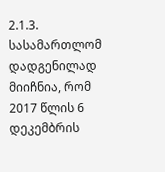2.1.3. სასამართლომ დადგენილად მიიჩნია, რომ 2017 წლის 6 დეკემბრის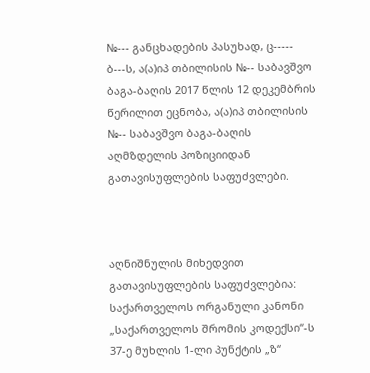№--- განცხადების პასუხად, ც----- ბ---ს, ა(ა)იპ თბილისის №-- საბავშვო ბაგა-ბაღის 2017 წლის 12 დეკემბრის წერილით ეცნობა, ა(ა)იპ თბილისის №-- საბავშვო ბაგა-ბაღის აღმზდელის პოზიციიდან გათავისუფლების საფუძვლები.



აღნიშნულის მიხედვით გათავისუფლების საფუძვლებია: საქართველოს ორგანული კანონი „საქართველოს შრომის კოდექსი“-ს 37-ე მუხლის 1-ლი პუნქტის „ზ“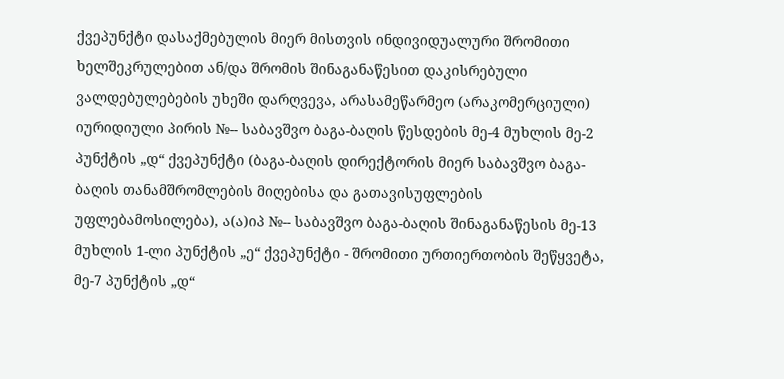ქვეპუნქტი დასაქმებულის მიერ მისთვის ინდივიდუალური შრომითი ხელშეკრულებით ან/და შრომის შინაგანაწესით დაკისრებული ვალდებულებების უხეში დარღვევა, არასამეწარმეო (არაკომერციული) იურიდიული პირის №-- საბავშვო ბაგა-ბაღის წესდების მე-4 მუხლის მე-2 პუნქტის „დ“ ქვეპუნქტი (ბაგა-ბაღის დირექტორის მიერ საბავშვო ბაგა-ბაღის თანამშრომლების მიღებისა და გათავისუფლების უფლებამოსილება), ა(ა)იპ №-- საბავშვო ბაგა-ბაღის შინაგანაწესის მე-13 მუხლის 1-ლი პუნქტის „ე“ ქვეპუნქტი - შრომითი ურთიერთობის შეწყვეტა, მე-7 პუნქტის „დ“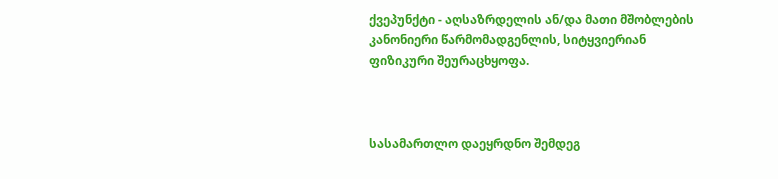ქვეპუნქტი - აღსაზრდელის ან/და მათი მშობლების კანონიერი წარმომადგენლის, სიტყვიერიან ფიზიკური შეურაცხყოფა.



სასამართლო დაეყრდნო შემდეგ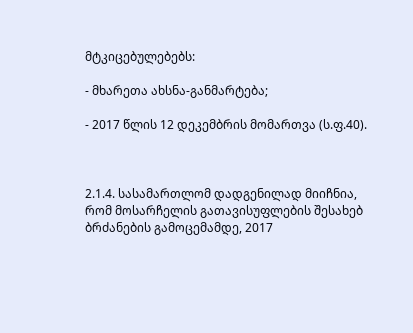მტკიცებულებებს:

- მხარეთა ახსნა-განმარტება;

- 2017 წლის 12 დეკემბრის მომართვა (ს.ფ.40).



2.1.4. სასამართლომ დადგენილად მიიჩნია, რომ მოსარჩელის გათავისუფლების შესახებ ბრძანების გამოცემამდე, 2017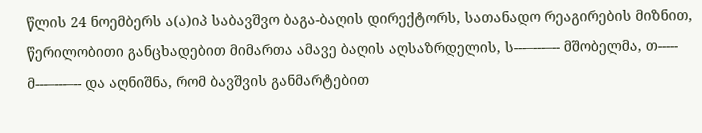წლის 24 ნოემბერს ა(ა)იპ საბავშვო ბაგა-ბაღის დირექტორს, სათანადო რეაგირების მიზნით, წერილობითი განცხადებით მიმართა ამავე ბაღის აღსაზრდელის, ს---–---–-- მშობელმა, თ----- მ---–---–-- და აღნიშნა, რომ ბავშვის განმარტებით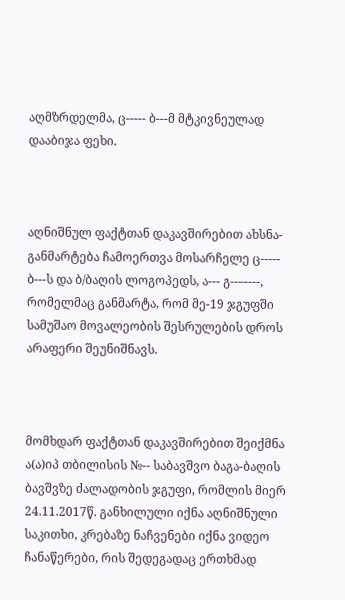აღმზრდელმა, ც----- ბ---მ მტკივნეულად დააბიჯა ფეხი.



აღნიშნულ ფაქტთან დაკავშირებით ახსნა-განმარტება ჩამოერთვა მოსარჩელე ც----- ბ---ს და ბ/ბაღის ლოგოპედს, ა--- გ--–----, რომელმაც განმარტა, რომ მე-19 ჯგუფში სამუშაო მოვალეობის შესრულების დროს არაფერი შეუნიშნავს.



მომხდარ ფაქტთან დაკავშირებით შეიქმნა ა(ა)იპ თბილისის №-- საბავშვო ბაგა-ბაღის ბავშვზე ძალადობის ჯგუფი, რომლის მიერ 24.11.2017წ. განხილული იქნა აღნიშნული საკითხი, კრებაზე ნაჩვენები იქნა ვიდეო ჩანაწერები, რის შედეგადაც ერთხმად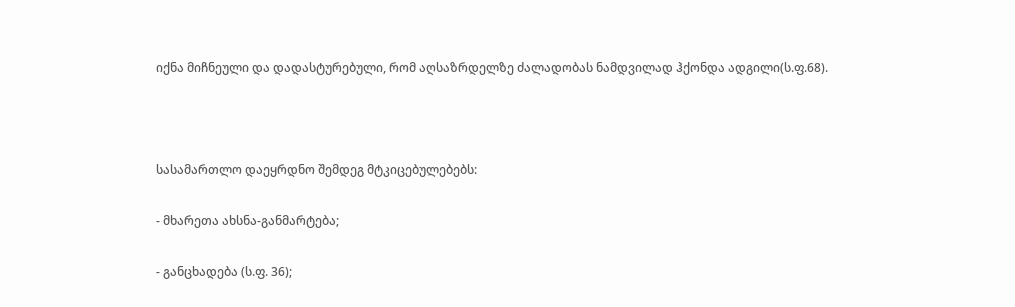იქნა მიჩნეული და დადასტურებული, რომ აღსაზრდელზე ძალადობას ნამდვილად ჰქონდა ადგილი(ს.ფ.68).



სასამართლო დაეყრდნო შემდეგ მტკიცებულებებს:

- მხარეთა ახსნა-განმარტება;

- განცხადება (ს.ფ. 36);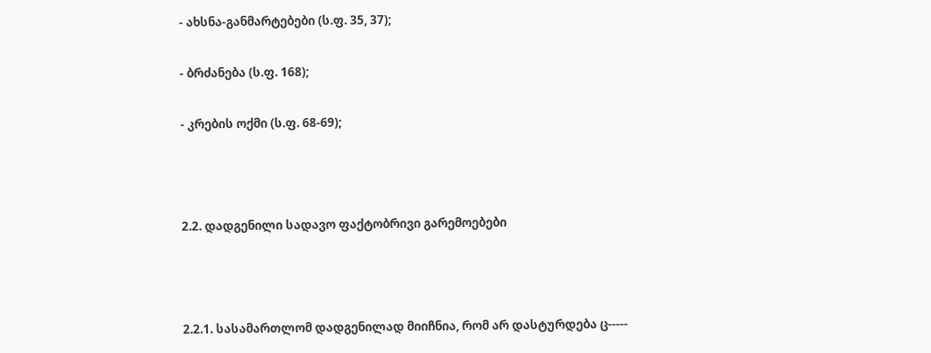- ახსნა-განმარტებები (ს.ფ. 35, 37);

- ბრძანება (ს.ფ. 168);

- კრების ოქმი (ს.ფ. 68-69);



2.2. დადგენილი სადავო ფაქტობრივი გარემოებები



2.2.1. სასამართლომ დადგენილად მიიჩნია, რომ არ დასტურდება ც-----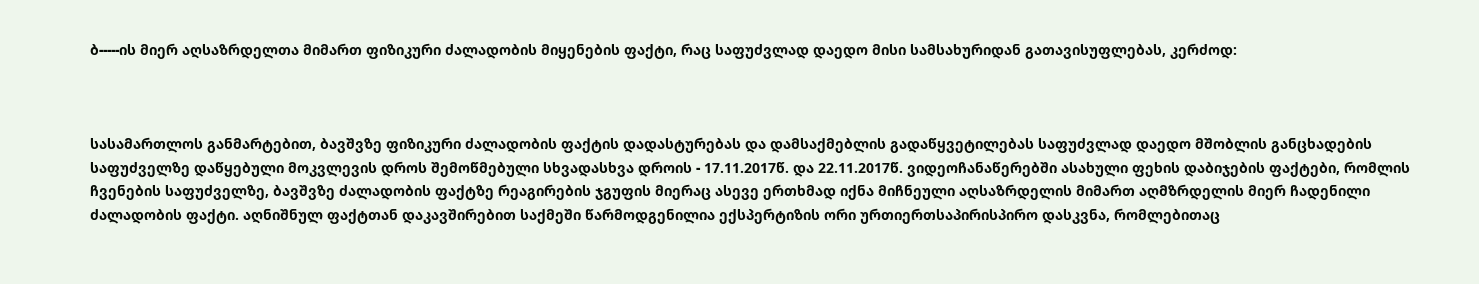ბ-----ის მიერ აღსაზრდელთა მიმართ ფიზიკური ძალადობის მიყენების ფაქტი, რაც საფუძვლად დაედო მისი სამსახურიდან გათავისუფლებას, კერძოდ:



სასამართლოს განმარტებით, ბავშვზე ფიზიკური ძალადობის ფაქტის დადასტურებას და დამსაქმებლის გადაწყვეტილებას საფუძვლად დაედო მშობლის განცხადების საფუძველზე დაწყებული მოკვლევის დროს შემოწმებული სხვადასხვა დროის - 17.11.2017წ. და 22.11.2017წ. ვიდეოჩანაწერებში ასახული ფეხის დაბიჯების ფაქტები, რომლის ჩვენების საფუძველზე, ბავშვზე ძალადობის ფაქტზე რეაგირების ჯგუფის მიერაც ასევე ერთხმად იქნა მიჩნეული აღსაზრდელის მიმართ აღმზრდელის მიერ ჩადენილი ძალადობის ფაქტი. აღნიშნულ ფაქტთან დაკავშირებით საქმეში წარმოდგენილია ექსპერტიზის ორი ურთიერთსაპირისპირო დასკვნა, რომლებითაც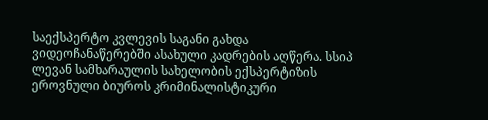საექსპერტო კვლევის საგანი გახდა ვიდეოჩანაწერებში ასახული კადრების აღწერა. სსიპ ლევან სამხარაულის სახელობის ექსპერტიზის ეროვნული ბიუროს კრიმინალისტიკური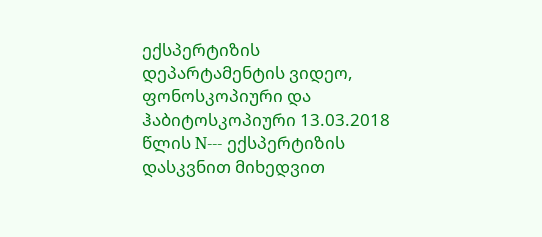ექსპერტიზის დეპარტამენტის ვიდეო, ფონოსკოპიური და ჰაბიტოსკოპიური 13.03.2018 წლის N--- ექსპერტიზის დასკვნით მიხედვით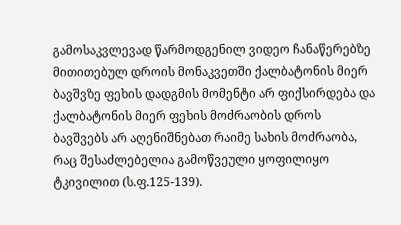გამოსაკვლევად წარმოდგენილ ვიდეო ჩანაწერებზე მითითებულ დროის მონაკვეთში ქალბატონის მიერ ბავშვზე ფეხის დადგმის მომენტი არ ფიქსირდება და ქალბატონის მიერ ფეხის მოძრაობის დროს ბავშვებს არ აღენიშნებათ რაიმე სახის მოძრაობა, რაც შესაძლებელია გამოწვეული ყოფილიყო ტკივილით (ს.ფ.125-139).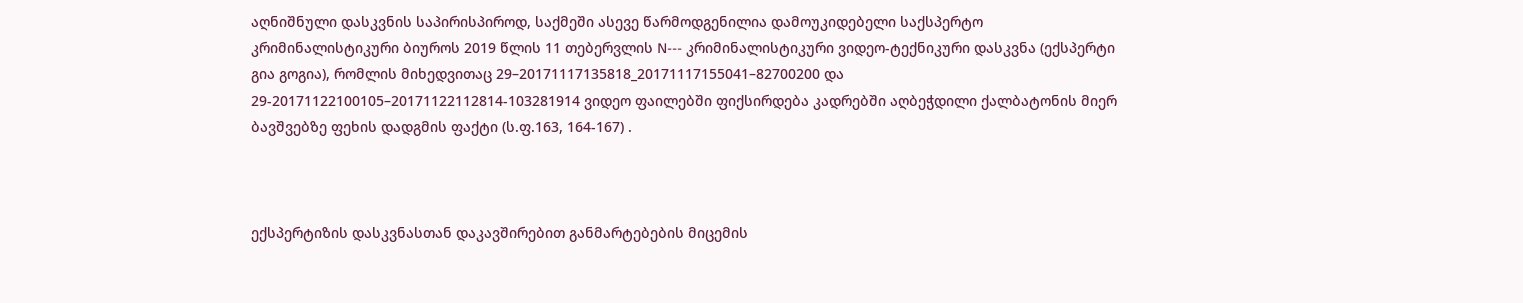აღნიშნული დასკვნის საპირისპიროდ, საქმეში ასევე წარმოდგენილია დამოუკიდებელი საქსპერტო კრიმინალისტიკური ბიუროს 2019 წლის 11 თებერვლის N--- კრიმინალისტიკური ვიდეო-ტექნიკური დასკვნა (ექსპერტი გია გოგია), რომლის მიხედვითაც 29–20171117135818_20171117155041–82700200 და 29-20171122100105–20171122112814-103281914 ვიდეო ფაილებში ფიქსირდება კადრებში აღბეჭდილი ქალბატონის მიერ ბავშვებზე ფეხის დადგმის ფაქტი (ს.ფ.163, 164-167) .



ექსპერტიზის დასკვნასთან დაკავშირებით განმარტებების მიცემის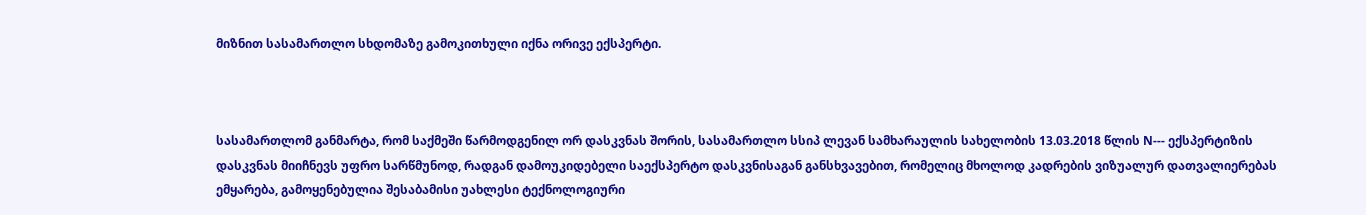მიზნით სასამართლო სხდომაზე გამოკითხული იქნა ორივე ექსპერტი.



სასამართლომ განმარტა, რომ საქმეში წარმოდგენილ ორ დასკვნას შორის, სასამართლო სსიპ ლევან სამხარაულის სახელობის 13.03.2018 წლის N--- ექსპერტიზის დასკვნას მიიჩნევს უფრო სარწმუნოდ, რადგან დამოუკიდებელი საექსპერტო დასკვნისაგან განსხვავებით, რომელიც მხოლოდ კადრების ვიზუალურ დათვალიერებას ემყარება, გამოყენებულია შესაბამისი უახლესი ტექნოლოგიური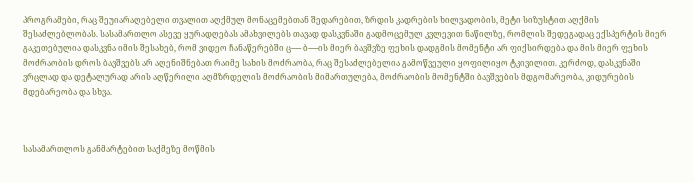პროგრამები, რაც შეუიარაღებელი თვალით აღქმულ მონაცემებთან შედარებით, ზრდის კადრების ხილვადობის, მეტი სიზუსტით აღქმის შესაძლებლობას. სასამართლო ასევე ყურადღებას ამახვილებს თავად დასკვნაში გადმოცემულ კვლევით ნაწილზე, რომლის შედეგადაც ექსპერტის მიერ გაკეთებულია დასკვნა იმის შესახებ, რომ ვიდეო ჩანაწერებში ც----- ბ-----ის მიერ ბავშვზე ფეხის დადგმის მომენტი არ ფიქსირდება და მის მიერ ფეხის მოძრაობის დროს ბავშვებს არ აღენიშნებათ რაიმე სახის მოძრაობა, რაც შესაძლებელია გამოწვეული ყოფილიყო ტკივილით. კერძოდ, დასკვნაში ვრცლად და დეტალურად არის აღწერილი აღმზრდელის მოძრაობის მიმართულება, მოძრაობის მომენტში ბავშვების მდგომარეობა, კიდურების მდებარეობა და სხვა.



სასამართლოს განმარტებით საქმეზე მოწმის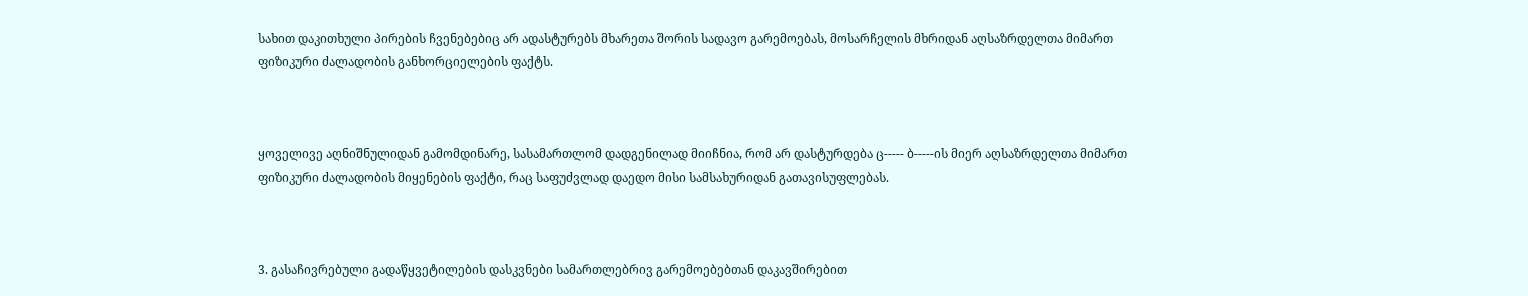სახით დაკითხული პირების ჩვენებებიც არ ადასტურებს მხარეთა შორის სადავო გარემოებას, მოსარჩელის მხრიდან აღსაზრდელთა მიმართ ფიზიკური ძალადობის განხორციელების ფაქტს.



ყოველივე აღნიშნულიდან გამომდინარე, სასამართლომ დადგენილად მიიჩნია, რომ არ დასტურდება ც----- ბ-----ის მიერ აღსაზრდელთა მიმართ ფიზიკური ძალადობის მიყენების ფაქტი, რაც საფუძვლად დაედო მისი სამსახურიდან გათავისუფლებას.



3. გასაჩივრებული გადაწყვეტილების დასკვნები სამართლებრივ გარემოებებთან დაკავშირებით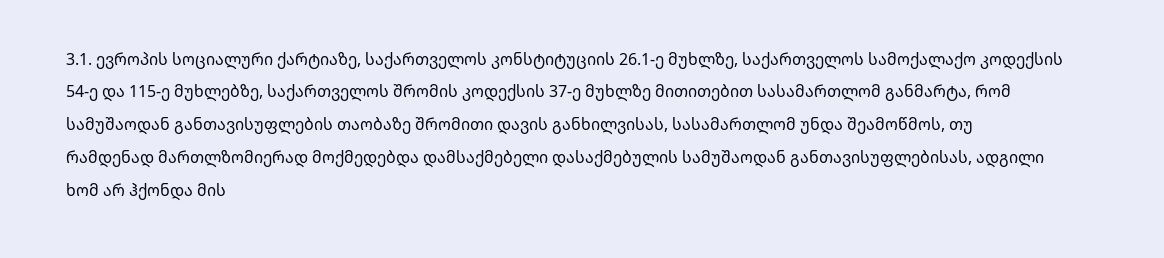3.1. ევროპის სოციალური ქარტიაზე, საქართველოს კონსტიტუციის 26.1-ე მუხლზე, საქართველოს სამოქალაქო კოდექსის 54-ე და 115-ე მუხლებზე, საქართველოს შრომის კოდექსის 37-ე მუხლზე მითითებით სასამართლომ განმარტა, რომ სამუშაოდან განთავისუფლების თაობაზე შრომითი დავის განხილვისას, სასამართლომ უნდა შეამოწმოს, თუ რამდენად მართლზომიერად მოქმედებდა დამსაქმებელი დასაქმებულის სამუშაოდან განთავისუფლებისას, ადგილი ხომ არ ჰქონდა მის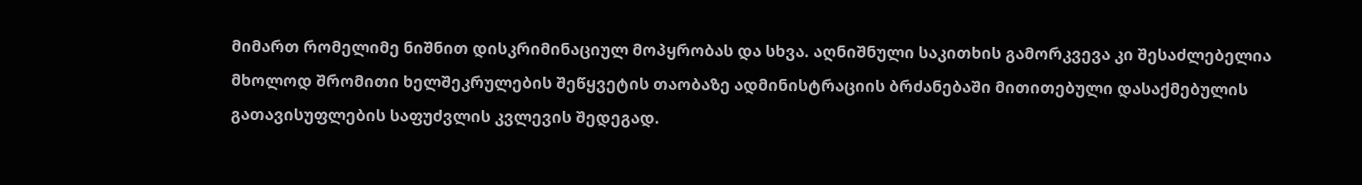მიმართ რომელიმე ნიშნით დისკრიმინაციულ მოპყრობას და სხვა. აღნიშნული საკითხის გამორკვევა კი შესაძლებელია მხოლოდ შრომითი ხელშეკრულების შეწყვეტის თაობაზე ადმინისტრაციის ბრძანებაში მითითებული დასაქმებულის გათავისუფლების საფუძვლის კვლევის შედეგად.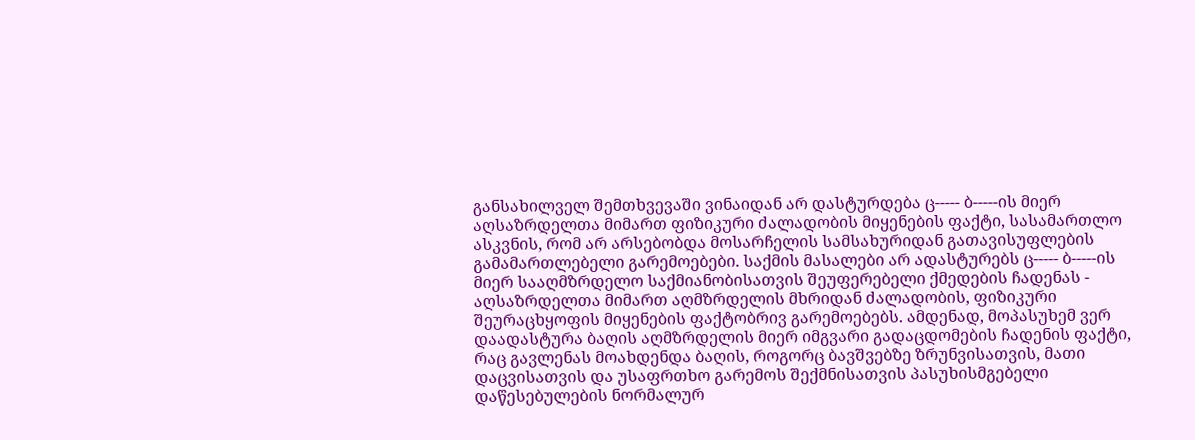განსახილველ შემთხვევაში ვინაიდან არ დასტურდება ც----- ბ-----ის მიერ აღსაზრდელთა მიმართ ფიზიკური ძალადობის მიყენების ფაქტი, სასამართლო ასკვნის, რომ არ არსებობდა მოსარჩელის სამსახურიდან გათავისუფლების გამამართლებელი გარემოებები. საქმის მასალები არ ადასტურებს ც----- ბ-----ის მიერ სააღმზრდელო საქმიანობისათვის შეუფერებელი ქმედების ჩადენას - აღსაზრდელთა მიმართ აღმზრდელის მხრიდან ძალადობის, ფიზიკური შეურაცხყოფის მიყენების ფაქტობრივ გარემოებებს. ამდენად, მოპასუხემ ვერ დაადასტურა ბაღის აღმზრდელის მიერ იმგვარი გადაცდომების ჩადენის ფაქტი, რაც გავლენას მოახდენდა ბაღის, როგორც ბავშვებზე ზრუნვისათვის, მათი დაცვისათვის და უსაფრთხო გარემოს შექმნისათვის პასუხისმგებელი დაწესებულების ნორმალურ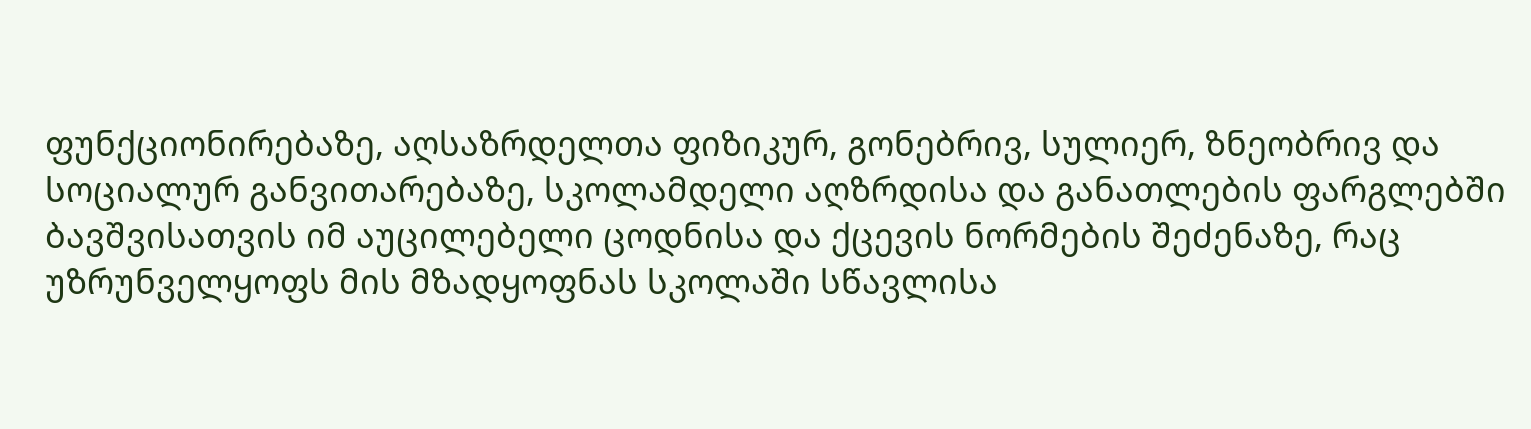ფუნქციონირებაზე, აღსაზრდელთა ფიზიკურ, გონებრივ, სულიერ, ზნეობრივ და სოციალურ განვითარებაზე, სკოლამდელი აღზრდისა და განათლების ფარგლებში ბავშვისათვის იმ აუცილებელი ცოდნისა და ქცევის ნორმების შეძენაზე, რაც უზრუნველყოფს მის მზადყოფნას სკოლაში სწავლისა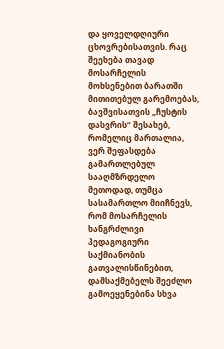და ყოველდღიური ცხოვრებისათვის. რაც შეეხება თავად მოსარჩელის მოხსენებით ბარათში მითითებულ გარემოებას, ბავშვისათვის „ჩუსტის დასვრის“ შესახებ, რომელიც მართალია, ვერ შეფასდება გამართლებულ სააღმზრდელო მეთოდად, თუმცა სასამართლო მიიჩნევს, რომ მოსარჩელის ხანგრძლივი პედაგოგიური საქმიანობის გათვალისწინებით, დამსაქმებელს შეეძლო გამოეყენებინა სხვა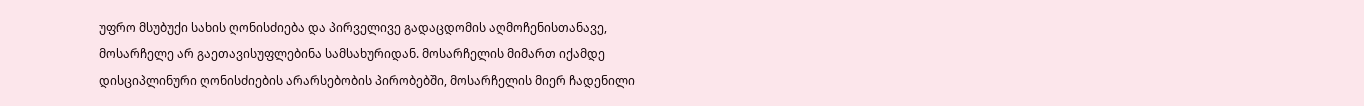უფრო მსუბუქი სახის ღონისძიება და პირველივე გადაცდომის აღმოჩენისთანავე, მოსარჩელე არ გაეთავისუფლებინა სამსახურიდან. მოსარჩელის მიმართ იქამდე დისციპლინური ღონისძიების არარსებობის პირობებში, მოსარჩელის მიერ ჩადენილი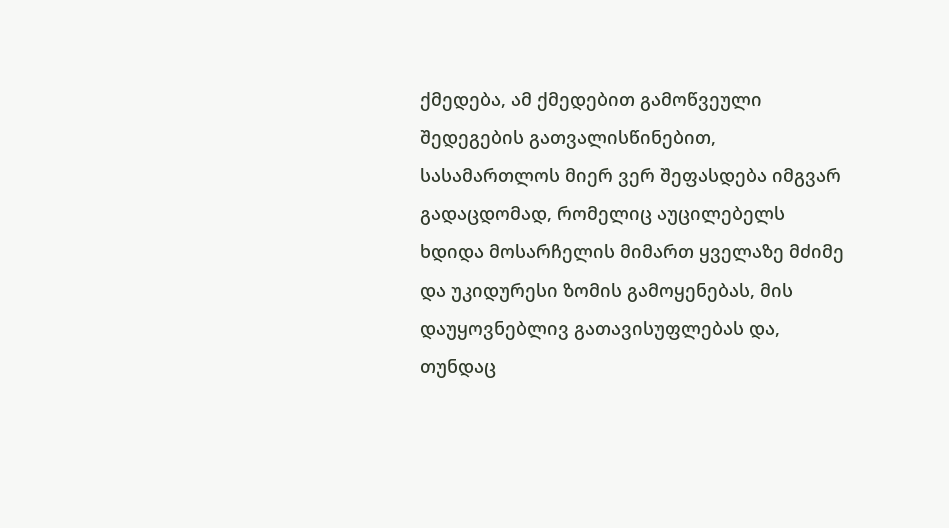ქმედება, ამ ქმედებით გამოწვეული შედეგების გათვალისწინებით, სასამართლოს მიერ ვერ შეფასდება იმგვარ გადაცდომად, რომელიც აუცილებელს ხდიდა მოსარჩელის მიმართ ყველაზე მძიმე და უკიდურესი ზომის გამოყენებას, მის დაუყოვნებლივ გათავისუფლებას და, თუნდაც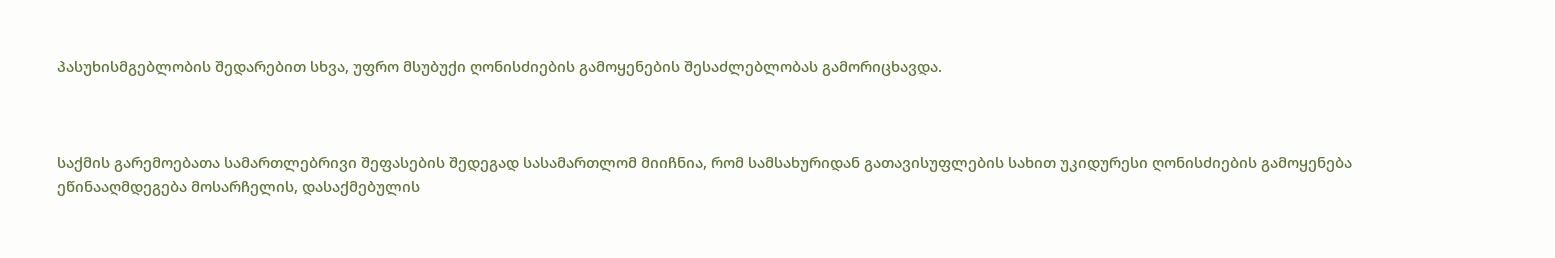პასუხისმგებლობის შედარებით სხვა, უფრო მსუბუქი ღონისძიების გამოყენების შესაძლებლობას გამორიცხავდა.



საქმის გარემოებათა სამართლებრივი შეფასების შედეგად სასამართლომ მიიჩნია, რომ სამსახურიდან გათავისუფლების სახით უკიდურესი ღონისძიების გამოყენება ეწინააღმდეგება მოსარჩელის, დასაქმებულის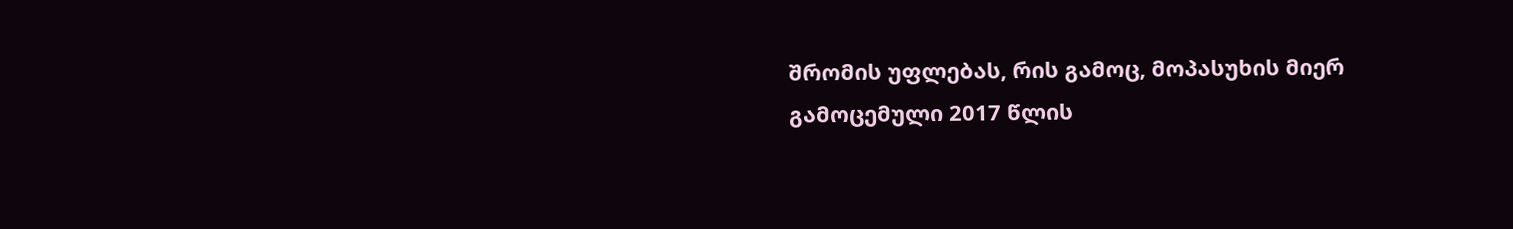შრომის უფლებას, რის გამოც, მოპასუხის მიერ გამოცემული 2017 წლის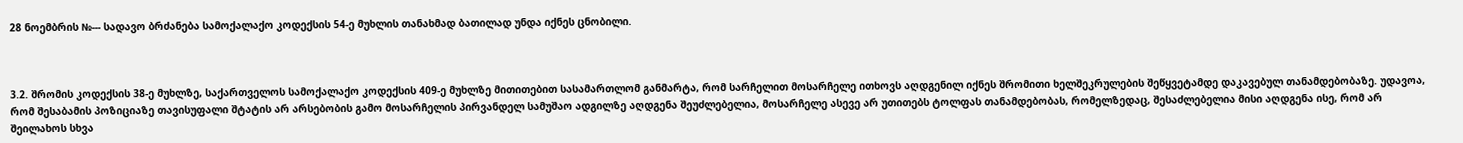28 ნოემბრის №--- სადავო ბრძანება სამოქალაქო კოდექსის 54-ე მუხლის თანახმად ბათილად უნდა იქნეს ცნობილი.



3.2. შრომის კოდექსის 38-ე მუხლზე, საქართველოს სამოქალაქო კოდექსის 409-ე მუხლზე მითითებით სასამართლომ განმარტა, რომ სარჩელით მოსარჩელე ითხოვს აღდგენილ იქნეს შრომითი ხელშეკრულების შეწყვეტამდე დაკავებულ თანამდებობაზე. უდავოა, რომ შესაბამის პოზიციაზე თავისუფალი შტატის არ არსებობის გამო მოსარჩელის პირვანდელ სამუშაო ადგილზე აღდგენა შეუძლებელია, მოსარჩელე ასევე არ უთითებს ტოლფას თანამდებობას, რომელზედაც, შესაძლებელია მისი აღდგენა ისე, რომ არ შეილახოს სხვა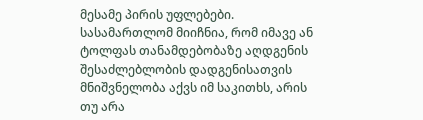მესამე პირის უფლებები. სასამართლომ მიიჩნია, რომ იმავე ან ტოლფას თანამდებობაზე აღდგენის შესაძლებლობის დადგენისათვის მნიშვნელობა აქვს იმ საკითხს, არის თუ არა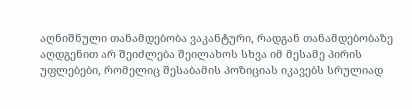აღნიშნული თანამდებობა ვაკანტური, რადგან თანამდებობაზე აღდგენით არ შეიძლება შეილახოს სხვა იმ მესამე პირის უფლებები, რომელიც შესაბამის პოზიციას იკავებს სრულიად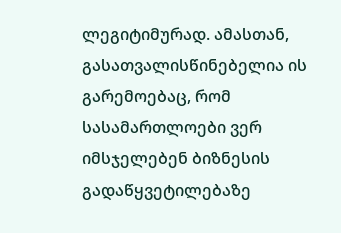ლეგიტიმურად. ამასთან, გასათვალისწინებელია ის გარემოებაც, რომ სასამართლოები ვერ იმსჯელებენ ბიზნესის გადაწყვეტილებაზე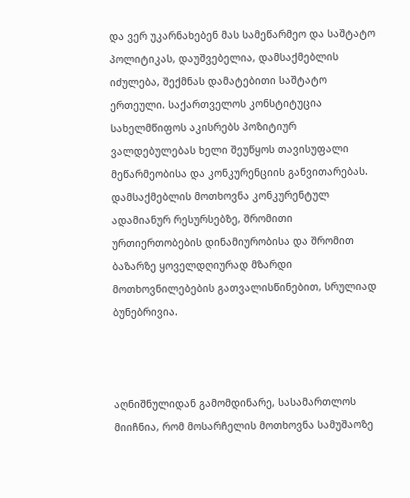და ვერ უკარნახებენ მას სამეწარმეო და საშტატო პოლიტიკას, დაუშვებელია, დამსაქმებლის იძულება, შექმნას დამატებითი საშტატო ერთეული. საქართველოს კონსტიტუცია სახელმწიფოს აკისრებს პოზიტიურ ვალდებულებას ხელი შეუწყოს თავისუფალი მეწარმეობისა და კონკურენციის განვითარებას. დამსაქმებლის მოთხოვნა კონკურენტულ ადამიანურ რესურსებზე, შრომითი ურთიერთობების დინამიურობისა და შრომით ბაზარზე ყოველდღიურად მზარდი მოთხოვნილებების გათვალისწინებით, სრულიად ბუნებრივია.



აღნიშნულიდან გამომდინარე, სასამართლოს მიიჩნია, რომ მოსარჩელის მოთხოვნა სამუშაოზე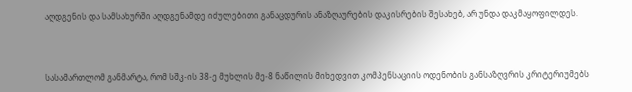აღდგენის და სამსახურში აღდგენამდე იძულებითი განაცდურის ანაზღაურების დაკისრების შესახებ, არ უნდა დაკმაყოფილდეს.



სასამართლომ განმარტა, რომ სშკ-ის 38-ე მუხლის მე-8 ნაწილის მიხედვით კომპენსაციის ოდენობის განსაზღვრის კრიტერიუმებს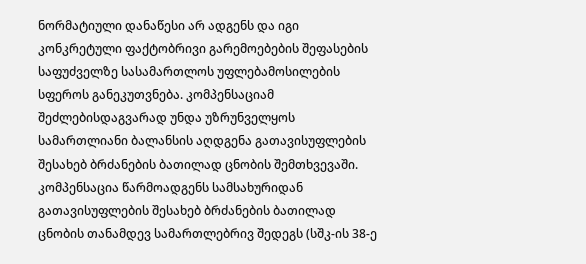ნორმატიული დანაწესი არ ადგენს და იგი კონკრეტული ფაქტობრივი გარემოებების შეფასების საფუძველზე სასამართლოს უფლებამოსილების სფეროს განეკუთვნება. კომპენსაციამ შეძლებისდაგვარად უნდა უზრუნველყოს სამართლიანი ბალანსის აღდგენა გათავისუფლების შესახებ ბრძანების ბათილად ცნობის შემთხვევაში. კომპენსაცია წარმოადგენს სამსახურიდან გათავისუფლების შესახებ ბრძანების ბათილად ცნობის თანამდევ სამართლებრივ შედეგს (სშკ-ის 38-ე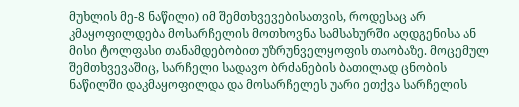მუხლის მე-8 ნაწილი) იმ შემთხვევებისათვის, როდესაც არ კმაყოფილდება მოსარჩელის მოთხოვნა სამსახურში აღდგენისა ან მისი ტოლფასი თანამდებობით უზრუნველყოფის თაობაზე. მოცემულ შემთხვევაშიც, სარჩელი სადავო ბრძანების ბათილად ცნობის ნაწილში დაკმაყოფილდა და მოსარჩელეს უარი ეთქვა სარჩელის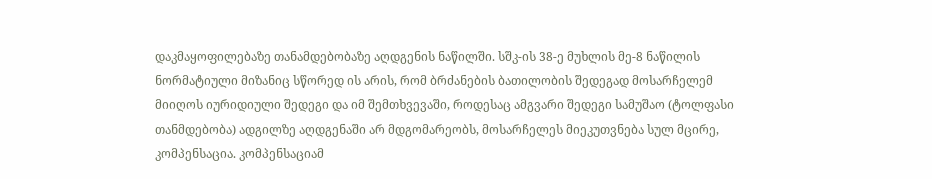დაკმაყოფილებაზე თანამდებობაზე აღდგენის ნაწილში. სშკ-ის 38-ე მუხლის მე-8 ნაწილის ნორმატიული მიზანიც სწორედ ის არის, რომ ბრძანების ბათილობის შედეგად მოსარჩელემ მიიღოს იურიდიული შედეგი და იმ შემთხვევაში, როდესაც ამგვარი შედეგი სამუშაო (ტოლფასი თანმდებობა) ადგილზე აღდგენაში არ მდგომარეობს, მოსარჩელეს მიეკუთვნება სულ მცირე, კომპენსაცია. კომპენსაციამ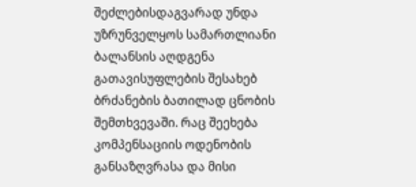შეძლებისდაგვარად უნდა უზრუნველყოს სამართლიანი ბალანსის აღდგენა გათავისუფლების შესახებ ბრძანების ბათილად ცნობის შემთხვევაში. რაც შეეხება კომპენსაციის ოდენობის განსაზღვრასა და მისი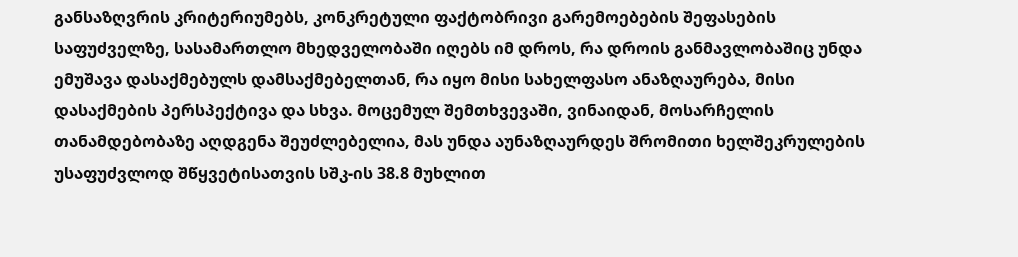განსაზღვრის კრიტერიუმებს, კონკრეტული ფაქტობრივი გარემოებების შეფასების საფუძველზე, სასამართლო მხედველობაში იღებს იმ დროს, რა დროის განმავლობაშიც უნდა ემუშავა დასაქმებულს დამსაქმებელთან, რა იყო მისი სახელფასო ანაზღაურება, მისი დასაქმების პერსპექტივა და სხვა. მოცემულ შემთხვევაში, ვინაიდან, მოსარჩელის თანამდებობაზე აღდგენა შეუძლებელია, მას უნდა აუნაზღაურდეს შრომითი ხელშეკრულების უსაფუძვლოდ შწყვეტისათვის სშკ-ის 38.8 მუხლით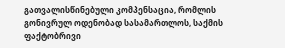გათვალისწინებული კომპენსაცია, რომლის გონივრულ ოდენობად სასამართლოს, საქმის ფაქტობრივი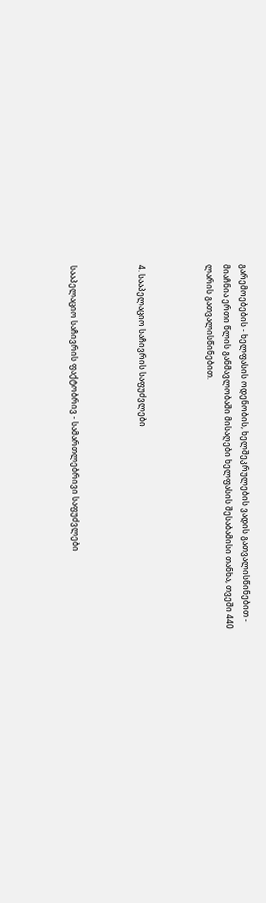გარემოებების - ხელფასის ოდენობის, ხელშეკრულების ვადის გათვალისწინებით - მიაჩნია ერთი წლის განმავლობაში მისაღები ხელფასის შესაბამისი თანხა, თვეში 440 ლარის გათვალისწინებით.



4. სააპელაციო საჩივრის საფუძვლები



სააპელაციო საჩივრის ფაქტობრივ - სამართლებრივი საფუძვლები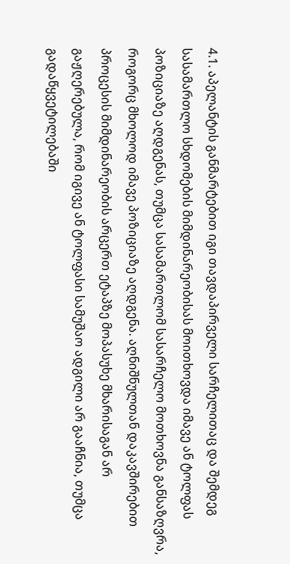4.1. აპელანტის განმარტებით იგი თავდაპირველი სარჩელითაც და შემდეგ სასამართლო სხდომების მიმდინარეობისას მოითხოვდა იმავე ან ტოლფას პოზიციაზე აღდგენას, თუმცა სასამართლომ სასარჩელო მოთხოვნა განსაზღვრა, როგორც მხოლოდ იმავე პოზიციაზე აღდგენა. აღნიშნულთან დაკავშირებით პროცესის მიმდინარეობის არცერთ ეტაპზე მოპასუხე მხარისაგან არ გაჟღერებულა, რომ იგივე ან ტოლფასი სამუშაო ადგილი არ გააჩნია, თუმცა გადაწყვეტილებაში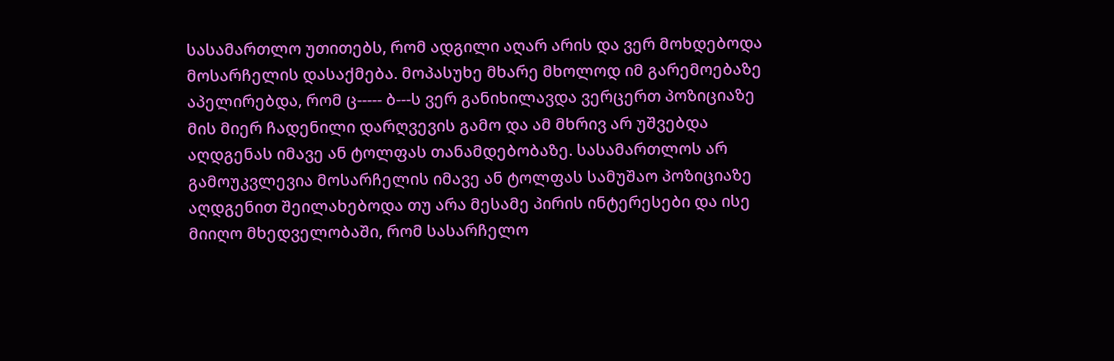სასამართლო უთითებს, რომ ადგილი აღარ არის და ვერ მოხდებოდა მოსარჩელის დასაქმება. მოპასუხე მხარე მხოლოდ იმ გარემოებაზე აპელირებდა, რომ ც----- ბ---ს ვერ განიხილავდა ვერცერთ პოზიციაზე მის მიერ ჩადენილი დარღვევის გამო და ამ მხრივ არ უშვებდა აღდგენას იმავე ან ტოლფას თანამდებობაზე. სასამართლოს არ გამოუკვლევია მოსარჩელის იმავე ან ტოლფას სამუშაო პოზიციაზე აღდგენით შეილახებოდა თუ არა მესამე პირის ინტერესები და ისე მიიღო მხედველობაში, რომ სასარჩელო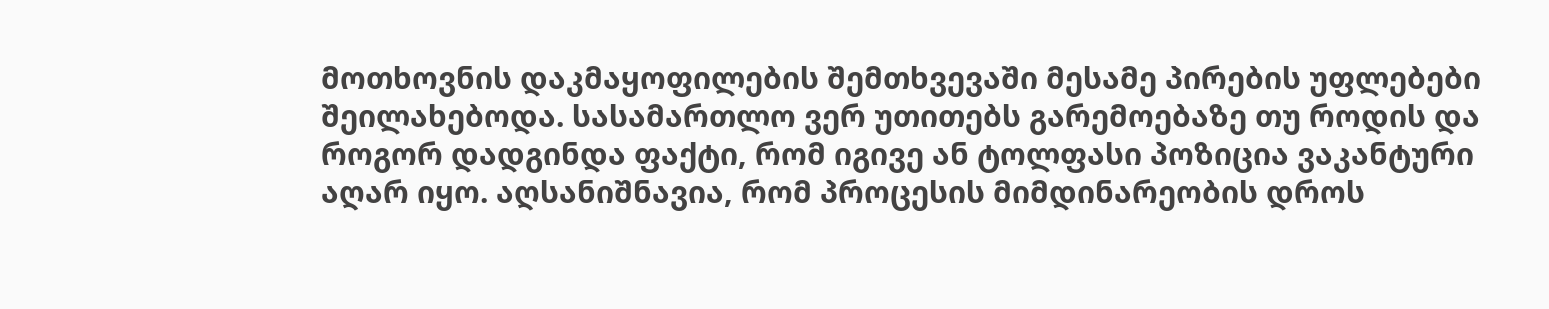მოთხოვნის დაკმაყოფილების შემთხვევაში მესამე პირების უფლებები შეილახებოდა. სასამართლო ვერ უთითებს გარემოებაზე თუ როდის და როგორ დადგინდა ფაქტი, რომ იგივე ან ტოლფასი პოზიცია ვაკანტური აღარ იყო. აღსანიშნავია, რომ პროცესის მიმდინარეობის დროს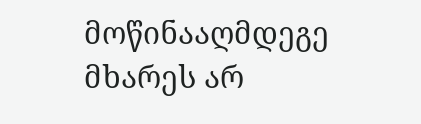მოწინააღმდეგე მხარეს არ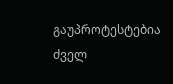გაუპროტესტებია ძველ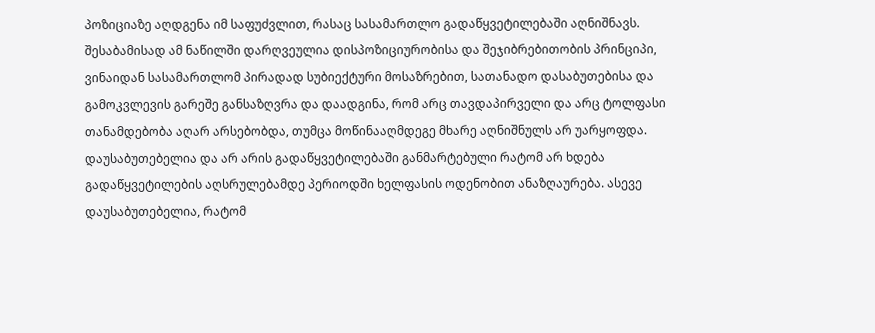პოზიციაზე აღდგენა იმ საფუძვლით, რასაც სასამართლო გადაწყვეტილებაში აღნიშნავს. შესაბამისად ამ ნაწილში დარღვეულია დისპოზიციურობისა და შეჯიბრებითობის პრინციპი, ვინაიდან სასამართლომ პირადად სუბიექტური მოსაზრებით, სათანადო დასაბუთებისა და გამოკვლევის გარეშე განსაზღვრა და დაადგინა, რომ არც თავდაპირველი და არც ტოლფასი თანამდებობა აღარ არსებობდა, თუმცა მოწინააღმდეგე მხარე აღნიშნულს არ უარყოფდა. დაუსაბუთებელია და არ არის გადაწყვეტილებაში განმარტებული რატომ არ ხდება გადაწყვეტილების აღსრულებამდე პერიოდში ხელფასის ოდენობით ანაზღაურება. ასევე დაუსაბუთებელია, რატომ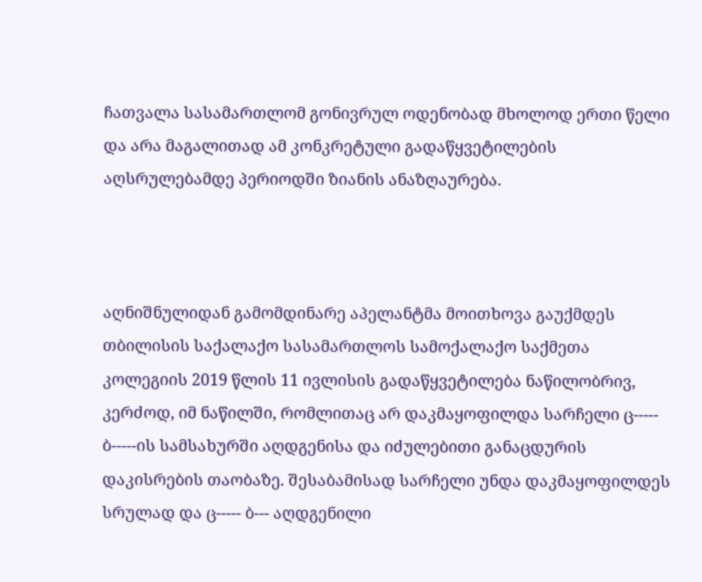ჩათვალა სასამართლომ გონივრულ ოდენობად მხოლოდ ერთი წელი და არა მაგალითად ამ კონკრეტული გადაწყვეტილების აღსრულებამდე პერიოდში ზიანის ანაზღაურება.



აღნიშნულიდან გამომდინარე აპელანტმა მოითხოვა გაუქმდეს თბილისის საქალაქო სასამართლოს სამოქალაქო საქმეთა კოლეგიის 2019 წლის 11 ივლისის გადაწყვეტილება ნაწილობრივ, კერძოდ, იმ ნაწილში, რომლითაც არ დაკმაყოფილდა სარჩელი ც----- ბ-----ის სამსახურში აღდგენისა და იძულებითი განაცდურის დაკისრების თაობაზე. შესაბამისად სარჩელი უნდა დაკმაყოფილდეს სრულად და ც----- ბ--- აღდგენილი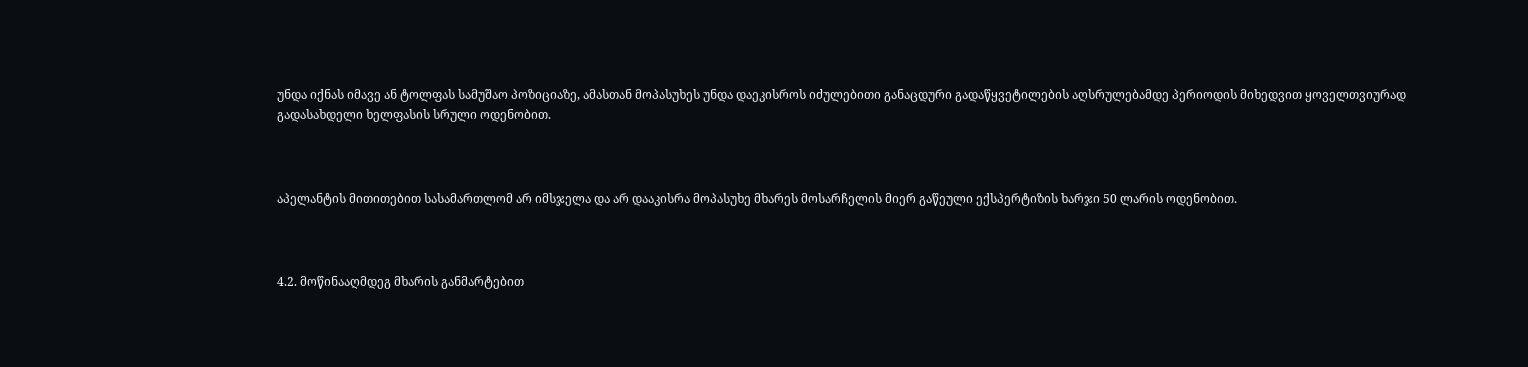უნდა იქნას იმავე ან ტოლფას სამუშაო პოზიციაზე, ამასთან მოპასუხეს უნდა დაეკისროს იძულებითი განაცდური გადაწყვეტილების აღსრულებამდე პერიოდის მიხედვით ყოველთვიურად გადასახდელი ხელფასის სრული ოდენობით.



აპელანტის მითითებით სასამართლომ არ იმსჯელა და არ დააკისრა მოპასუხე მხარეს მოსარჩელის მიერ გაწეული ექსპერტიზის ხარჯი 50 ლარის ოდენობით.



4.2. მოწინააღმდეგ მხარის განმარტებით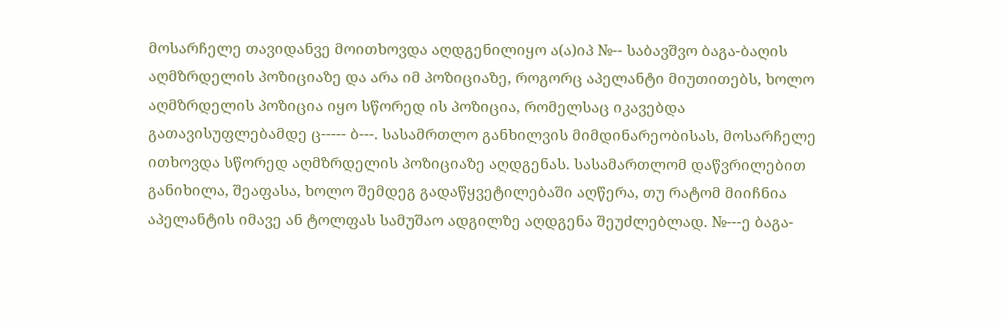მოსარჩელე თავიდანვე მოითხოვდა აღდგენილიყო ა(ა)იპ №-- საბავშვო ბაგა-ბაღის აღმზრდელის პოზიციაზე და არა იმ პოზიციაზე, როგორც აპელანტი მიუთითებს, ხოლო აღმზრდელის პოზიცია იყო სწორედ ის პოზიცია, რომელსაც იკავებდა გათავისუფლებამდე ც----- ბ---. სასამრთლო განხილვის მიმდინარეობისას, მოსარჩელე ითხოვდა სწორედ აღმზრდელის პოზიციაზე აღდგენას. სასამართლომ დაწვრილებით განიხილა, შეაფასა, ხოლო შემდეგ გადაწყვეტილებაში აღწერა, თუ რატომ მიიჩნია აპელანტის იმავე ან ტოლფას სამუშაო ადგილზე აღდგენა შეუძლებლად. №---ე ბაგა-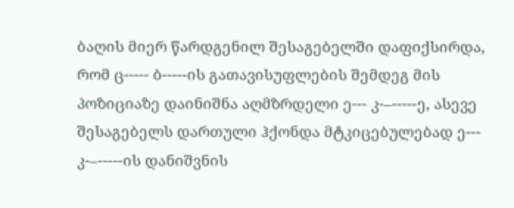ბაღის მიერ წარდგენილ შესაგებელში დაფიქსირდა, რომ ც----- ბ-----ის გათავისუფლების შემდეგ მის პოზიციაზე დაინიშნა აღმზრდელი ე--- კ-–-----ე, ასევე შესაგებელს დართული ჰქონდა მტკიცებულებად ე--- კ-–-----ის დანიშვნის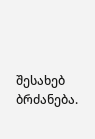შესახებ ბრძანება.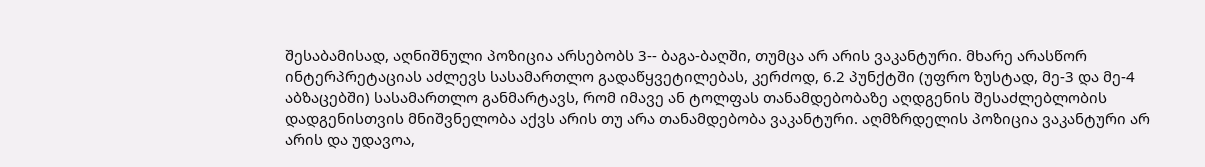შესაბამისად, აღნიშნული პოზიცია არსებობს 3-- ბაგა-ბაღში, თუმცა არ არის ვაკანტური. მხარე არასწორ ინტერპრეტაციას აძლევს სასამართლო გადაწყვეტილებას, კერძოდ, 6.2 პუნქტში (უფრო ზუსტად, მე-3 და მე-4 აბზაცებში) სასამართლო განმარტავს, რომ იმავე ან ტოლფას თანამდებობაზე აღდგენის შესაძლებლობის დადგენისთვის მნიშვნელობა აქვს არის თუ არა თანამდებობა ვაკანტური. აღმზრდელის პოზიცია ვაკანტური არ არის და უდავოა,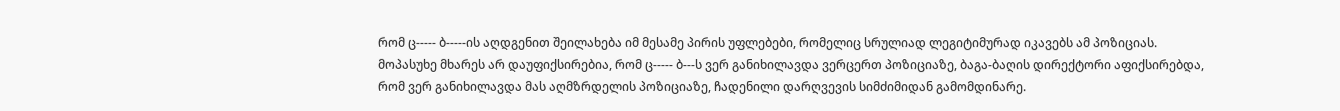რომ ც----- ბ-----ის აღდგენით შეილახება იმ მესამე პირის უფლებები, რომელიც სრულიად ლეგიტიმურად იკავებს ამ პოზიციას. მოპასუხე მხარეს არ დაუფიქსირებია, რომ ც----- ბ---ს ვერ განიხილავდა ვერცერთ პოზიციაზე, ბაგა-ბაღის დირექტორი აფიქსირებდა, რომ ვერ განიხილავდა მას აღმზრდელის პოზიციაზე, ჩადენილი დარღვევის სიმძიმიდან გამომდინარე.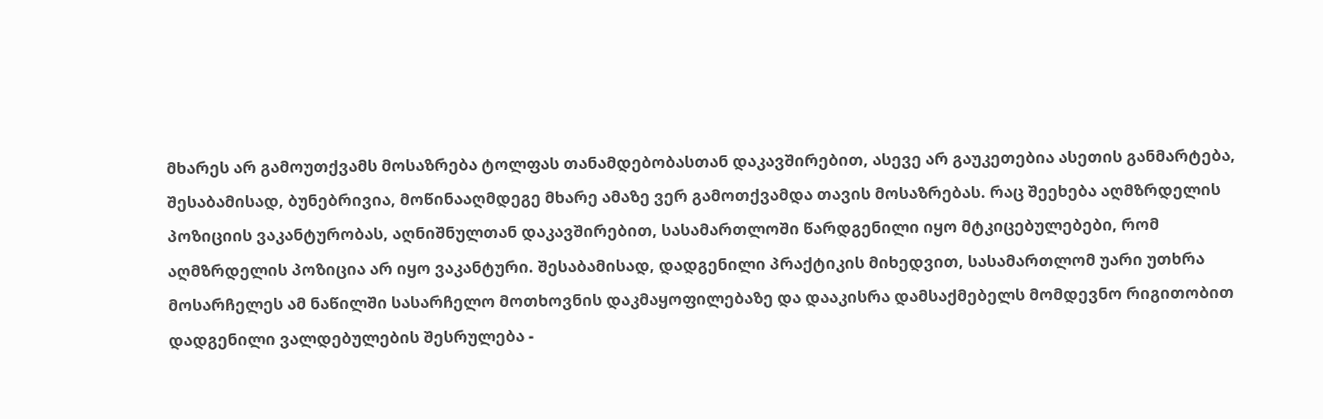მხარეს არ გამოუთქვამს მოსაზრება ტოლფას თანამდებობასთან დაკავშირებით, ასევე არ გაუკეთებია ასეთის განმარტება, შესაბამისად, ბუნებრივია, მოწინააღმდეგე მხარე ამაზე ვერ გამოთქვამდა თავის მოსაზრებას. რაც შეეხება აღმზრდელის პოზიციის ვაკანტურობას, აღნიშნულთან დაკავშირებით, სასამართლოში წარდგენილი იყო მტკიცებულებები, რომ აღმზრდელის პოზიცია არ იყო ვაკანტური. შესაბამისად, დადგენილი პრაქტიკის მიხედვით, სასამართლომ უარი უთხრა მოსარჩელეს ამ ნაწილში სასარჩელო მოთხოვნის დაკმაყოფილებაზე და დააკისრა დამსაქმებელს მომდევნო რიგითობით დადგენილი ვალდებულების შესრულება -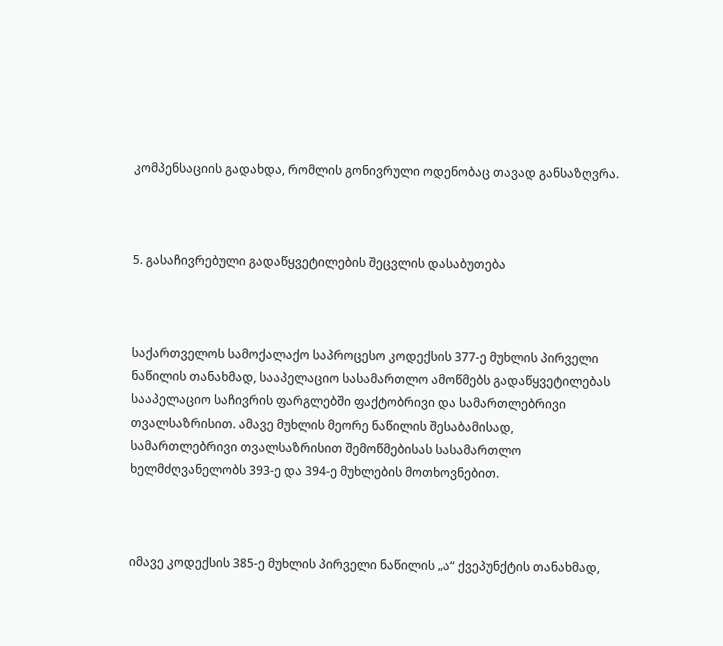კომპენსაციის გადახდა, რომლის გონივრული ოდენობაც თავად განსაზღვრა.



5. გასაჩივრებული გადაწყვეტილების შეცვლის დასაბუთება



საქართველოს სამოქალაქო საპროცესო კოდექსის 377-ე მუხლის პირველი ნაწილის თანახმად, სააპელაციო სასამართლო ამოწმებს გადაწყვეტილებას სააპელაციო საჩივრის ფარგლებში ფაქტობრივი და სამართლებრივი თვალსაზრისით. ამავე მუხლის მეორე ნაწილის შესაბამისად, სამართლებრივი თვალსაზრისით შემოწმებისას სასამართლო ხელმძღვანელობს 393-ე და 394-ე მუხლების მოთხოვნებით.



იმავე კოდექსის 385-ე მუხლის პირველი ნაწილის „ა“ ქვეპუნქტის თანახმად,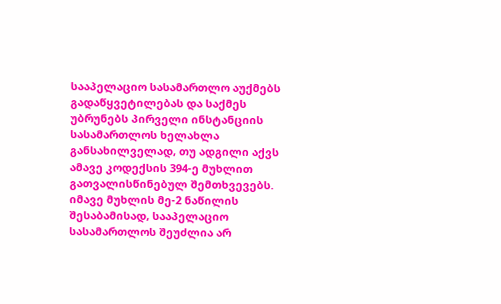სააპელაციო სასამართლო აუქმებს გადაწყვეტილებას და საქმეს უბრუნებს პირველი ინსტანციის სასამართლოს ხელახლა განსახილველად, თუ ადგილი აქვს ამავე კოდექსის 394-ე მუხლით გათვალისწინებულ შემთხვევებს. იმავე მუხლის მე-2 ნაწილის შესაბამისად, სააპელაციო სასამართლოს შეუძლია არ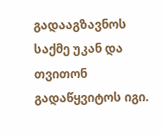გადააგზავნოს საქმე უკან და თვითონ გადაწყვიტოს იგი.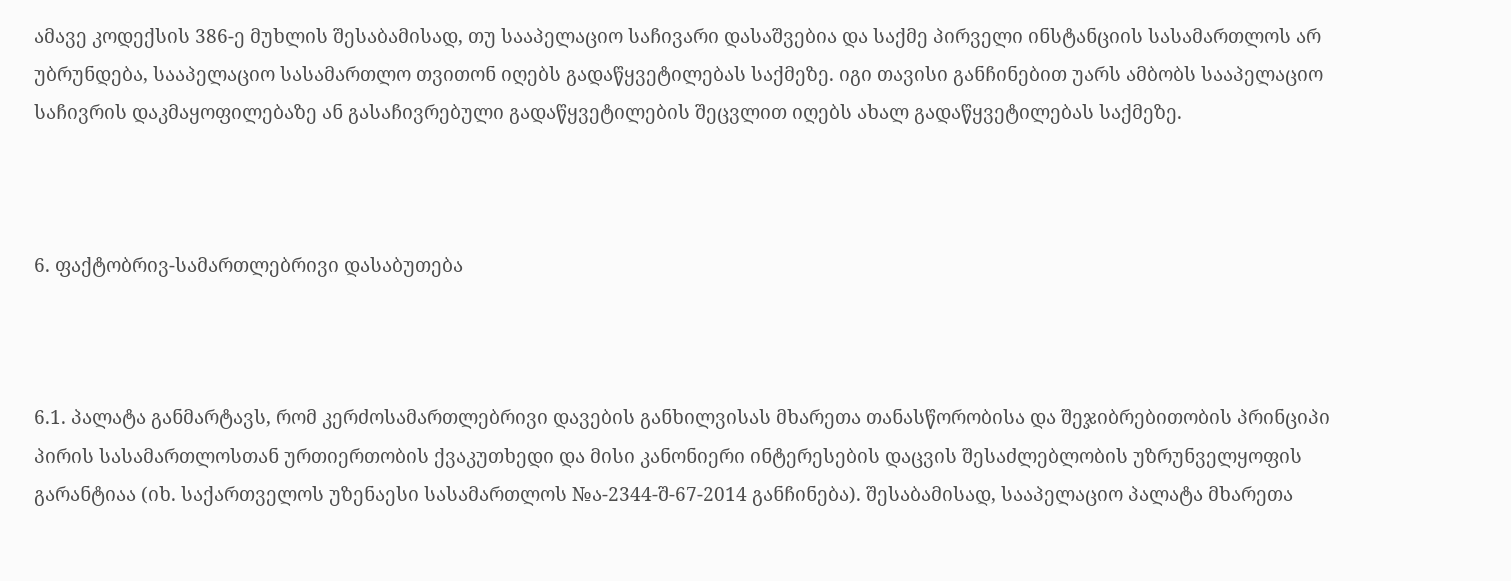ამავე კოდექსის 386-ე მუხლის შესაბამისად, თუ სააპელაციო საჩივარი დასაშვებია და საქმე პირველი ინსტანციის სასამართლოს არ უბრუნდება, სააპელაციო სასამართლო თვითონ იღებს გადაწყვეტილებას საქმეზე. იგი თავისი განჩინებით უარს ამბობს სააპელაციო საჩივრის დაკმაყოფილებაზე ან გასაჩივრებული გადაწყვეტილების შეცვლით იღებს ახალ გადაწყვეტილებას საქმეზე.



6. ფაქტობრივ-სამართლებრივი დასაბუთება



6.1. პალატა განმარტავს, რომ კერძოსამართლებრივი დავების განხილვისას მხარეთა თანასწორობისა და შეჯიბრებითობის პრინციპი პირის სასამართლოსთან ურთიერთობის ქვაკუთხედი და მისი კანონიერი ინტერესების დაცვის შესაძლებლობის უზრუნველყოფის გარანტიაა (იხ. საქართველოს უზენაესი სასამართლოს №ა-2344-შ-67-2014 განჩინება). შესაბამისად, სააპელაციო პალატა მხარეთა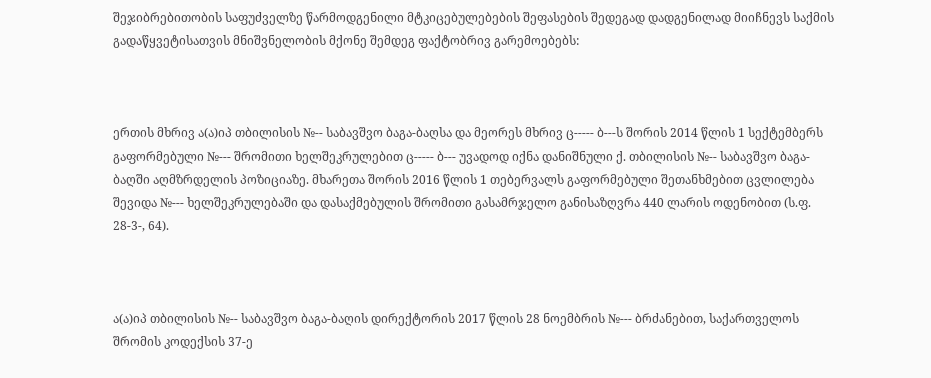შეჯიბრებითობის საფუძველზე წარმოდგენილი მტკიცებულებების შეფასების შედეგად დადგენილად მიიჩნევს საქმის გადაწყვეტისათვის მნიშვნელობის მქონე შემდეგ ფაქტობრივ გარემოებებს:



ერთის მხრივ ა(ა)იპ თბილისის №-- საბავშვო ბაგა-ბაღსა და მეორეს მხრივ ც----- ბ---ს შორის 2014 წლის 1 სექტემბერს გაფორმებული №--- შრომითი ხელშეკრულებით ც----- ბ--- უვადოდ იქნა დანიშნული ქ. თბილისის №-- საბავშვო ბაგა-ბაღში აღმზრდელის პოზიციაზე. მხარეთა შორის 2016 წლის 1 თებერვალს გაფორმებული შეთანხმებით ცვლილება შევიდა №--- ხელშეკრულებაში და დასაქმებულის შრომითი გასამრჯელო განისაზღვრა 440 ლარის ოდენობით (ს.ფ. 28-3-, 64).



ა(ა)იპ თბილისის №-- საბავშვო ბაგა-ბაღის დირექტორის 2017 წლის 28 ნოემბრის №--- ბრძანებით, საქართველოს შრომის კოდექსის 37-ე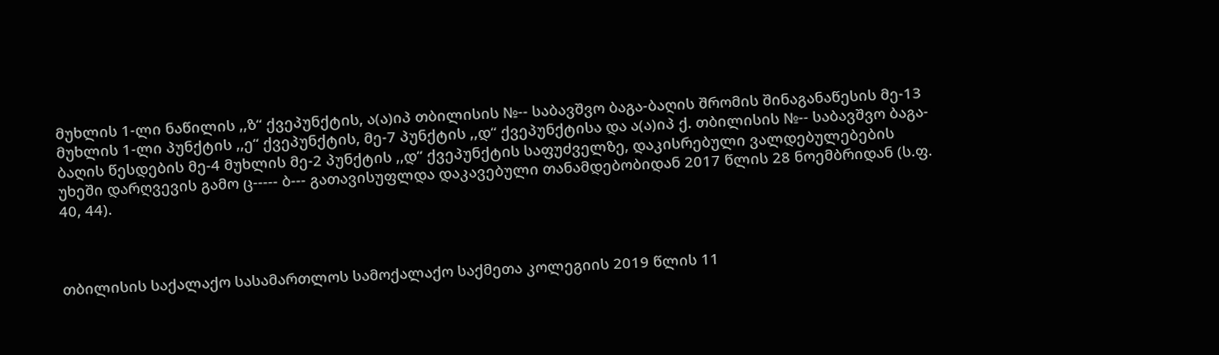მუხლის 1-ლი ნაწილის ,,ზ“ ქვეპუნქტის, ა(ა)იპ თბილისის №-- საბავშვო ბაგა-ბაღის შრომის შინაგანაწესის მე-13 მუხლის 1-ლი პუნქტის ,,ე“ ქვეპუნქტის, მე-7 პუნქტის ,,დ“ ქვეპუნქტისა და ა(ა)იპ ქ. თბილისის №-- საბავშვო ბაგა-ბაღის წესდების მე-4 მუხლის მე-2 პუნქტის ,,დ“ ქვეპუნქტის საფუძველზე, დაკისრებული ვალდებულებების უხეში დარღვევის გამო ც----- ბ--- გათავისუფლდა დაკავებული თანამდებობიდან 2017 წლის 28 ნოემბრიდან (ს.ფ. 40, 44).



თბილისის საქალაქო სასამართლოს სამოქალაქო საქმეთა კოლეგიის 2019 წლის 11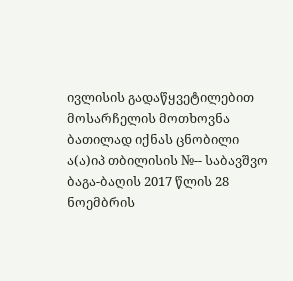ივლისის გადაწყვეტილებით მოსარჩელის მოთხოვნა ბათილად იქნას ცნობილი ა(ა)იპ თბილისის №-- საბავშვო ბაგა-ბაღის 2017 წლის 28 ნოემბრის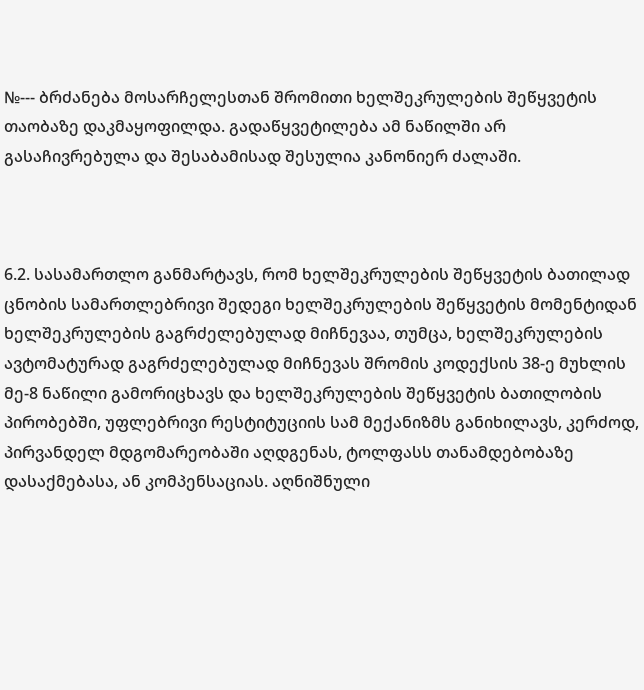№--- ბრძანება მოსარჩელესთან შრომითი ხელშეკრულების შეწყვეტის თაობაზე დაკმაყოფილდა. გადაწყვეტილება ამ ნაწილში არ გასაჩივრებულა და შესაბამისად შესულია კანონიერ ძალაში.



6.2. სასამართლო განმარტავს, რომ ხელშეკრულების შეწყვეტის ბათილად ცნობის სამართლებრივი შედეგი ხელშეკრულების შეწყვეტის მომენტიდან ხელშეკრულების გაგრძელებულად მიჩნევაა, თუმცა, ხელშეკრულების ავტომატურად გაგრძელებულად მიჩნევას შრომის კოდექსის 38-ე მუხლის მე-8 ნაწილი გამორიცხავს და ხელშეკრულების შეწყვეტის ბათილობის პირობებში, უფლებრივი რესტიტუციის სამ მექანიზმს განიხილავს, კერძოდ, პირვანდელ მდგომარეობაში აღდგენას, ტოლფასს თანამდებობაზე დასაქმებასა, ან კომპენსაციას. აღნიშნული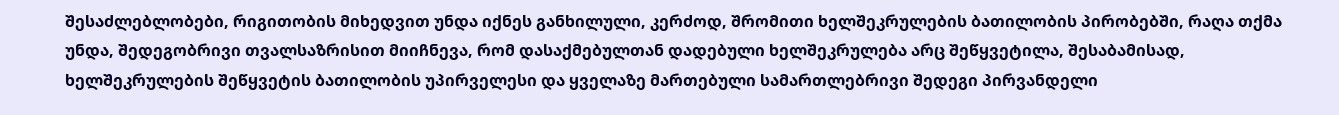შესაძლებლობები, რიგითობის მიხედვით უნდა იქნეს განხილული, კერძოდ, შრომითი ხელშეკრულების ბათილობის პირობებში, რაღა თქმა უნდა, შედეგობრივი თვალსაზრისით მიიჩნევა, რომ დასაქმებულთან დადებული ხელშეკრულება არც შეწყვეტილა, შესაბამისად, ხელშეკრულების შეწყვეტის ბათილობის უპირველესი და ყველაზე მართებული სამართლებრივი შედეგი პირვანდელი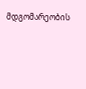მდგომარეობის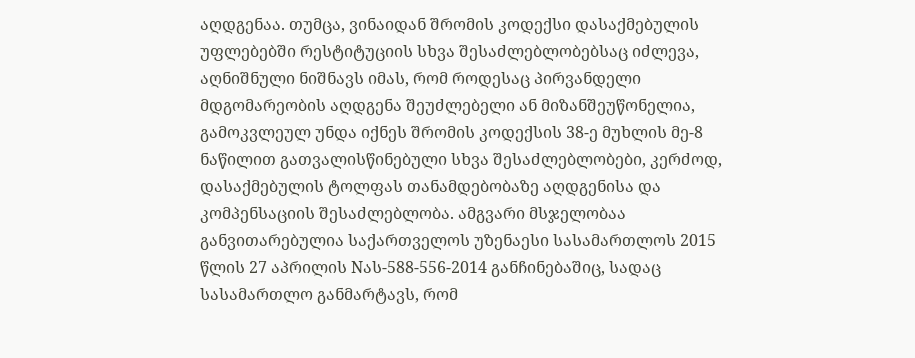აღდგენაა. თუმცა, ვინაიდან შრომის კოდექსი დასაქმებულის უფლებებში რესტიტუციის სხვა შესაძლებლობებსაც იძლევა, აღნიშნული ნიშნავს იმას, რომ როდესაც პირვანდელი მდგომარეობის აღდგენა შეუძლებელი ან მიზანშეუწონელია, გამოკვლეულ უნდა იქნეს შრომის კოდექსის 38-ე მუხლის მე-8 ნაწილით გათვალისწინებული სხვა შესაძლებლობები, კერძოდ, დასაქმებულის ტოლფას თანამდებობაზე აღდგენისა და კომპენსაციის შესაძლებლობა. ამგვარი მსჯელობაა განვითარებულია საქართველოს უზენაესი სასამართლოს 2015 წლის 27 აპრილის Nას-588-556-2014 განჩინებაშიც, სადაც სასამართლო განმარტავს, რომ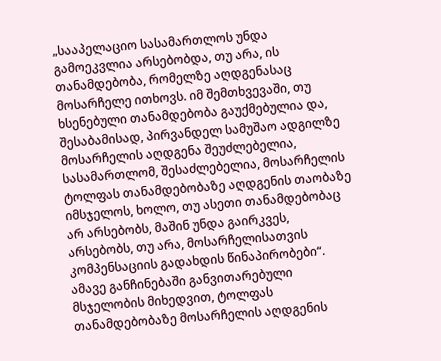„სააპელაციო სასამართლოს უნდა გამოეკვლია არსებობდა, თუ არა, ის თანამდებობა, რომელზე აღდგენასაც მოსარჩელე ითხოვს. იმ შემთხვევაში, თუ ხსენებული თანამდებობა გაუქმებულია და, შესაბამისად, პირვანდელ სამუშაო ადგილზე მოსარჩელის აღდგენა შეუძლებელია, სასამართლომ, შესაძლებელია, მოსარჩელის ტოლფას თანამდებობაზე აღდგენის თაობაზე იმსჯელოს, ხოლო, თუ ასეთი თანამდებობაც არ არსებობს, მაშინ უნდა გაირკვეს, არსებობს, თუ არა, მოსარჩელისათვის კომპენსაციის გადახდის წინაპირობები“. ამავე განჩინებაში განვითარებული მსჯელობის მიხედვით, ტოლფას თანამდებობაზე მოსარჩელის აღდგენის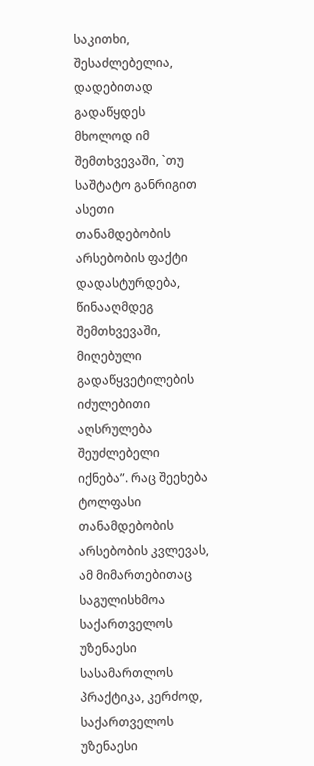საკითხი, შესაძლებელია, დადებითად გადაწყდეს მხოლოდ იმ შემთხვევაში, `თუ საშტატო განრიგით ასეთი თანამდებობის არსებობის ფაქტი დადასტურდება, წინააღმდეგ შემთხვევაში, მიღებული გადაწყვეტილების იძულებითი აღსრულება შეუძლებელი იქნება”. რაც შეეხება ტოლფასი თანამდებობის არსებობის კვლევას, ამ მიმართებითაც საგულისხმოა საქართველოს უზენაესი სასამართლოს პრაქტიკა, კერძოდ, საქართველოს უზენაესი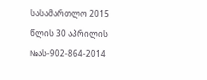სასამართლო 2015 წლის 30 აპრილის №ას-902-864-2014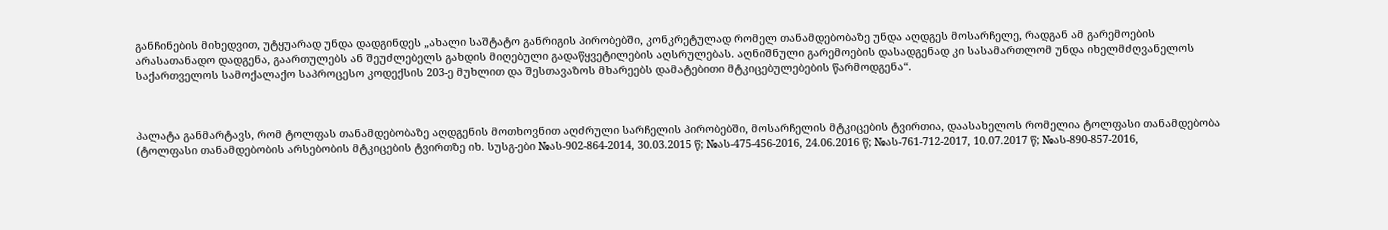განჩინების მიხედვით, უტყუარად უნდა დადგინდეს „ახალი საშტატო განრიგის პირობებში, კონკრეტულად რომელ თანამდებობაზე უნდა აღდგეს მოსარჩელე, რადგან ამ გარემოების არასათანადო დადგენა, გაართულებს ან შეუძლებელს გახდის მიღებული გადაწყვეტილების აღსრულებას. აღნიშნული გარემოების დასადგენად კი სასამართლომ უნდა იხელმძღვანელოს საქართველოს სამოქალაქო საპროცესო კოდექსის 203-ე მუხლით და შესთავაზოს მხარეებს დამატებითი მტკიცებულებების წარმოდგენა“.



პალატა განმარტავს, რომ ტოლფას თანამდებობაზე აღდგენის მოთხოვნით აღძრული სარჩელის პირობებში, მოსარჩელის მტკიცების ტვირთია, დაასახელოს რომელია ტოლფასი თანამდებობა (ტოლფასი თანამდებობის არსებობის მტკიცების ტვირთზე იხ. სუსგ-ები №ას-902-864-2014, 30.03.2015 წ; №ას-475-456-2016, 24.06.2016 წ; №ას-761-712-2017, 10.07.2017 წ; №ას-890-857-2016,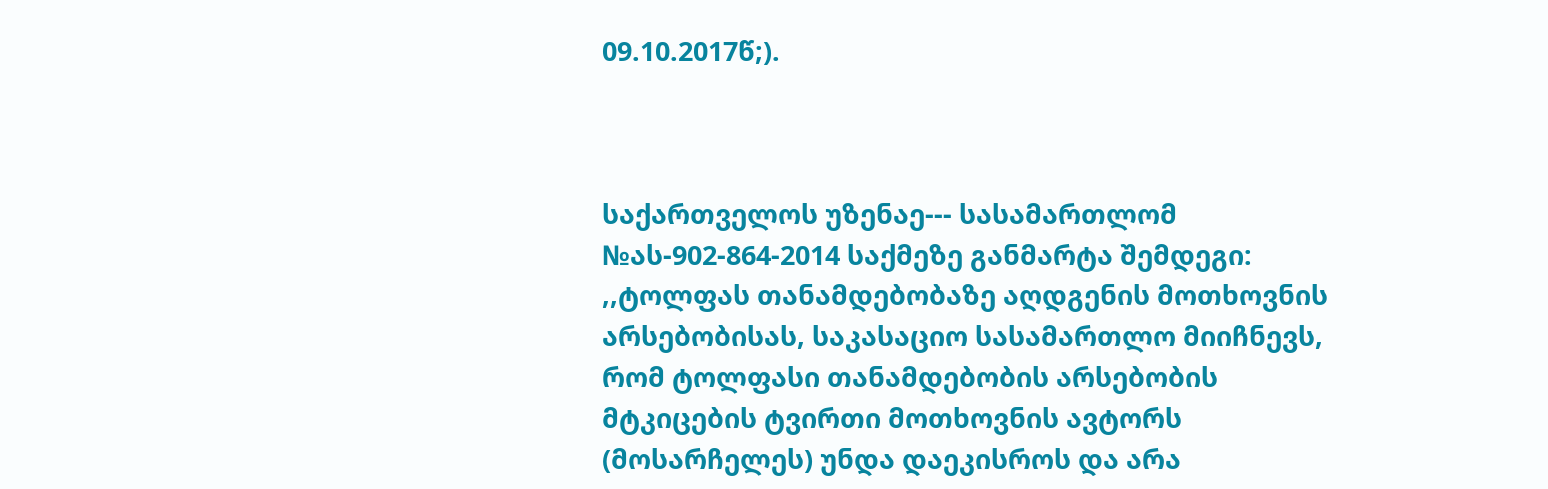09.10.2017წ;).



საქართველოს უზენაე--- სასამართლომ №ას-902-864-2014 საქმეზე განმარტა შემდეგი: ,,ტოლფას თანამდებობაზე აღდგენის მოთხოვნის არსებობისას, საკასაციო სასამართლო მიიჩნევს, რომ ტოლფასი თანამდებობის არსებობის მტკიცების ტვირთი მოთხოვნის ავტორს (მოსარჩელეს) უნდა დაეკისროს და არა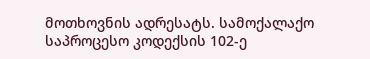მოთხოვნის ადრესატს. სამოქალაქო საპროცესო კოდექსის 102-ე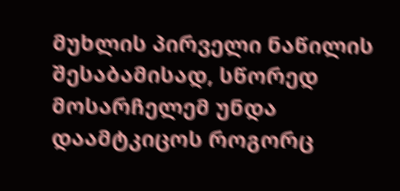მუხლის პირველი ნაწილის შესაბამისად, სწორედ მოსარჩელემ უნდა დაამტკიცოს როგორც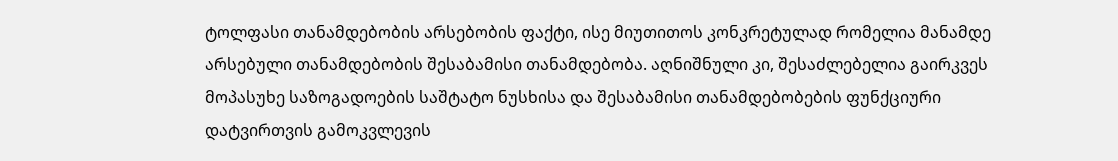ტოლფასი თანამდებობის არსებობის ფაქტი, ისე მიუთითოს კონკრეტულად რომელია მანამდე არსებული თანამდებობის შესაბამისი თანამდებობა. აღნიშნული კი, შესაძლებელია გაირკვეს მოპასუხე საზოგადოების საშტატო ნუსხისა და შესაბამისი თანამდებობების ფუნქციური დატვირთვის გამოკვლევის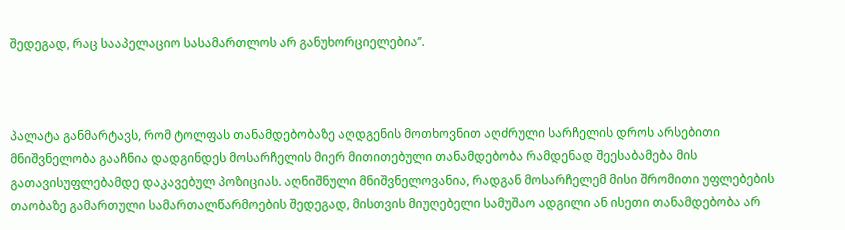შედეგად, რაც სააპელაციო სასამართლოს არ განუხორციელებია’’.



პალატა განმარტავს, რომ ტოლფას თანამდებობაზე აღდგენის მოთხოვნით აღძრული სარჩელის დროს არსებითი მნიშვნელობა გააჩნია დადგინდეს მოსარჩელის მიერ მითითებული თანამდებობა რამდენად შეესაბამება მის გათავისუფლებამდე დაკავებულ პოზიციას. აღნიშნული მნიშვნელოვანია, რადგან მოსარჩელემ მისი შრომითი უფლებების თაობაზე გამართული სამართალწარმოების შედეგად, მისთვის მიუღებელი სამუშაო ადგილი ან ისეთი თანამდებობა არ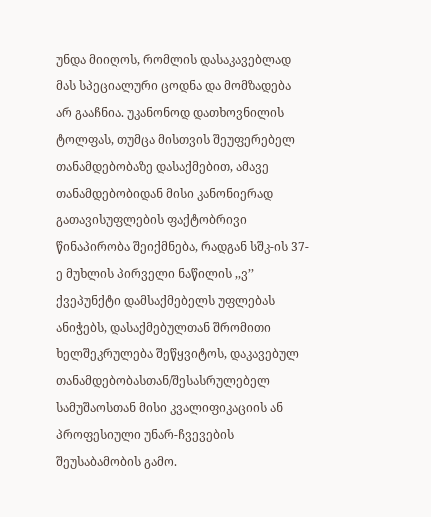უნდა მიიღოს, რომლის დასაკავებლად მას სპეციალური ცოდნა და მომზადება არ გააჩნია. უკანონოდ დათხოვნილის ტოლფას, თუმცა მისთვის შეუფერებელ თანამდებობაზე დასაქმებით, ამავე თანამდებობიდან მისი კანონიერად გათავისუფლების ფაქტობრივი წინაპირობა შეიქმნება, რადგან სშკ-ის 37-ე მუხლის პირველი ნაწილის ,,ვ’’ ქვეპუნქტი დამსაქმებელს უფლებას ანიჭებს, დასაქმებულთან შრომითი ხელშეკრულება შეწყვიტოს, დაკავებულ თანამდებობასთან/შესასრულებელ სამუშაოსთან მისი კვალიფიკაციის ან პროფესიული უნარ-ჩვევების შეუსაბამობის გამო.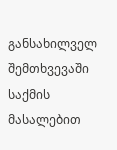განსახილველ შემთხვევაში საქმის მასალებით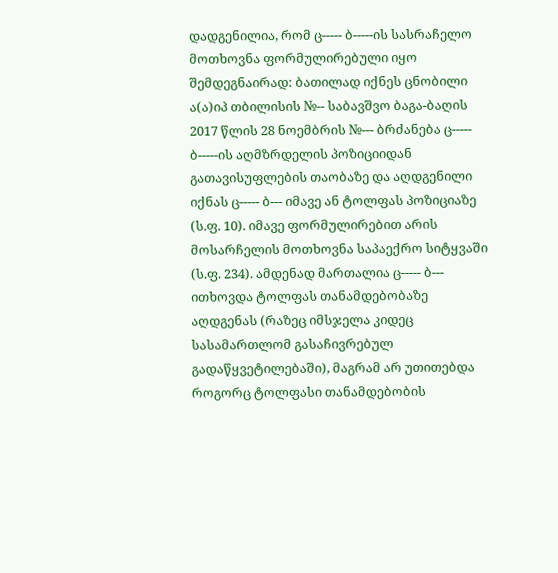დადგენილია, რომ ც----- ბ-----ის სასრაჩელო მოთხოვნა ფორმულირებული იყო შემდეგნაირად: ბათილად იქნეს ცნობილი ა(ა)იპ თბილისის №-- საბავშვო ბაგა-ბაღის 2017 წლის 28 ნოემბრის №--- ბრძანება ც----- ბ-----ის აღმზრდელის პოზიციიდან გათავისუფლების თაობაზე და აღდგენილი იქნას ც----- ბ--- იმავე ან ტოლფას პოზიციაზე (ს.ფ. 10). იმავე ფორმულირებით არის მოსარჩელის მოთხოვნა საპაექრო სიტყვაში (ს.ფ. 234). ამდენად მართალია ც----- ბ--- ითხოვდა ტოლფას თანამდებობაზე აღდგენას (რაზეც იმსჯელა კიდეც სასამართლომ გასაჩივრებულ გადაწყვეტილებაში), მაგრამ არ უთითებდა როგორც ტოლფასი თანამდებობის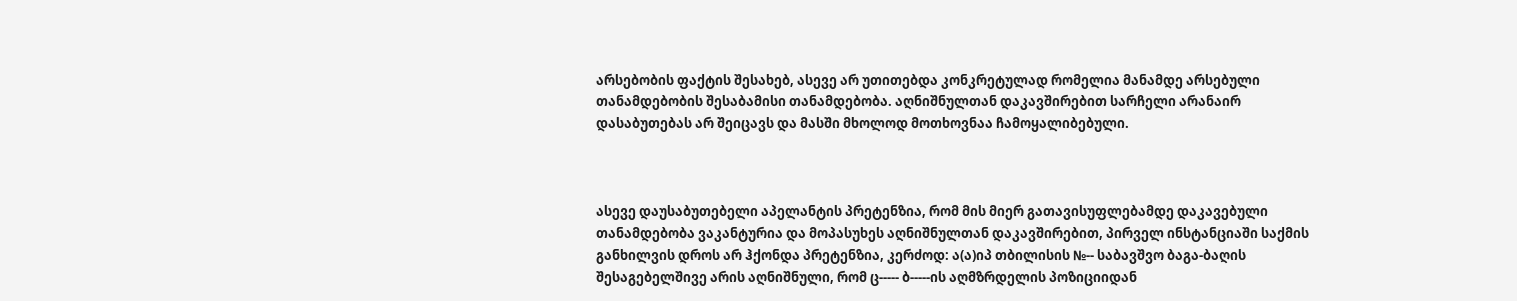არსებობის ფაქტის შესახებ, ასევე არ უთითებდა კონკრეტულად რომელია მანამდე არსებული თანამდებობის შესაბამისი თანამდებობა. აღნიშნულთან დაკავშირებით სარჩელი არანაირ დასაბუთებას არ შეიცავს და მასში მხოლოდ მოთხოვნაა ჩამოყალიბებული.



ასევე დაუსაბუთებელი აპელანტის პრეტენზია, რომ მის მიერ გათავისუფლებამდე დაკავებული თანამდებობა ვაკანტურია და მოპასუხეს აღნიშნულთან დაკავშირებით, პირველ ინსტანციაში საქმის განხილვის დროს არ ჰქონდა პრეტენზია, კერძოდ: ა(ა)იპ თბილისის №-- საბავშვო ბაგა-ბაღის შესაგებელშივე არის აღნიშნული, რომ ც----- ბ-----ის აღმზრდელის პოზიციიდან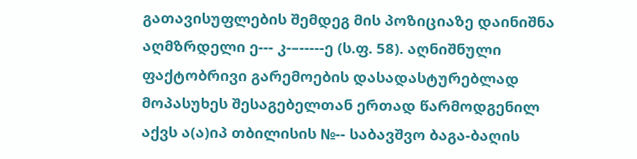გათავისუფლების შემდეგ მის პოზიციაზე დაინიშნა აღმზრდელი ე--- კ-–-----ე (ს.ფ. 58). აღნიშნული ფაქტობრივი გარემოების დასადასტურებლად მოპასუხეს შესაგებელთან ერთად წარმოდგენილ აქვს ა(ა)იპ თბილისის №-- საბავშვო ბაგა-ბაღის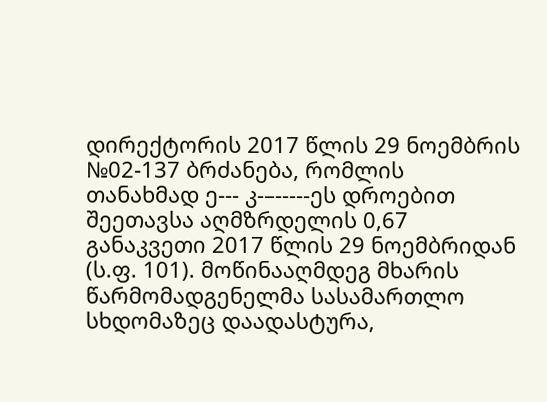დირექტორის 2017 წლის 29 ნოემბრის №02-137 ბრძანება, რომლის თანახმად ე--- კ-–-----ეს დროებით შეეთავსა აღმზრდელის 0,67 განაკვეთი 2017 წლის 29 ნოემბრიდან (ს.ფ. 101). მოწინააღმდეგ მხარის წარმომადგენელმა სასამართლო სხდომაზეც დაადასტურა,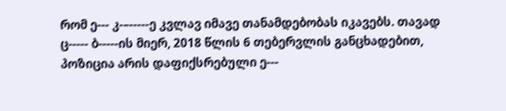რომ ე--- კ-–-----ე კვლავ იმავე თანამდებობას იკავებს. თავად ც----- ბ-----ის მიერ, 2018 წლის 6 თებერვლის განცხადებით, პოზიცია არის დაფიქსრებული ე---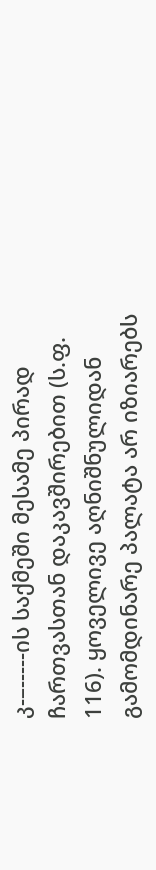კ-–-----ის საქმეში მესამე პირად ჩართვასთან დაკავშირებით (ს.ფ. 116). ყოველივე აღნიშნულიდან გამომდინარე პალატა არ იზიარებს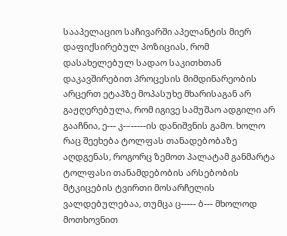სააპელაციო საჩივარში აპელანტის მიერ დაფიქსირებულ პოზიციას, რომ დასახელებულ სადაო საკითხთან დაკავშირებით პროცესის მიმდინარეობის არცერთ ეტაპზე მოპასუხე მხარისაგან არ გაჟღერებულა, რომ იგივე სამუშაო ადგილი არ გააჩნია, ე--- კ-–-----ის დანიშვნის გამო. ხოლო რაც შეეხება ტოლფას თანადებობაზე აღდგენას, როგორც ზემოთ პალატამ განმარტა ტოლფასი თანამდებობის არსებობის მტკიცების ტვირთი მოსარჩელის ვალდებულებაა, თუმცა ც----- ბ--- მხოლოდ მოთხოვნით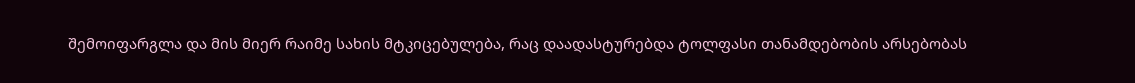შემოიფარგლა და მის მიერ რაიმე სახის მტკიცებულება, რაც დაადასტურებდა ტოლფასი თანამდებობის არსებობას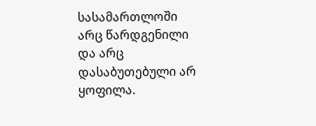სასამართლოში არც წარდგენილი და არც დასაბუთებული არ ყოფილა.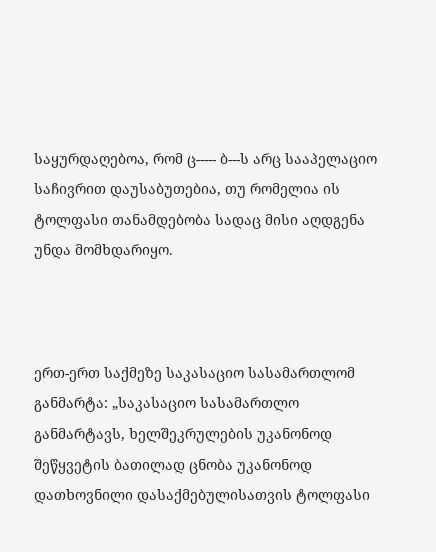საყურდაღებოა, რომ ც----- ბ---ს არც სააპელაციო საჩივრით დაუსაბუთებია, თუ რომელია ის ტოლფასი თანამდებობა სადაც მისი აღდგენა უნდა მომხდარიყო.



ერთ-ერთ საქმეზე საკასაციო სასამართლომ განმარტა: „საკასაციო სასამართლო განმარტავს, ხელშეკრულების უკანონოდ შეწყვეტის ბათილად ცნობა უკანონოდ დათხოვნილი დასაქმებულისათვის ტოლფასი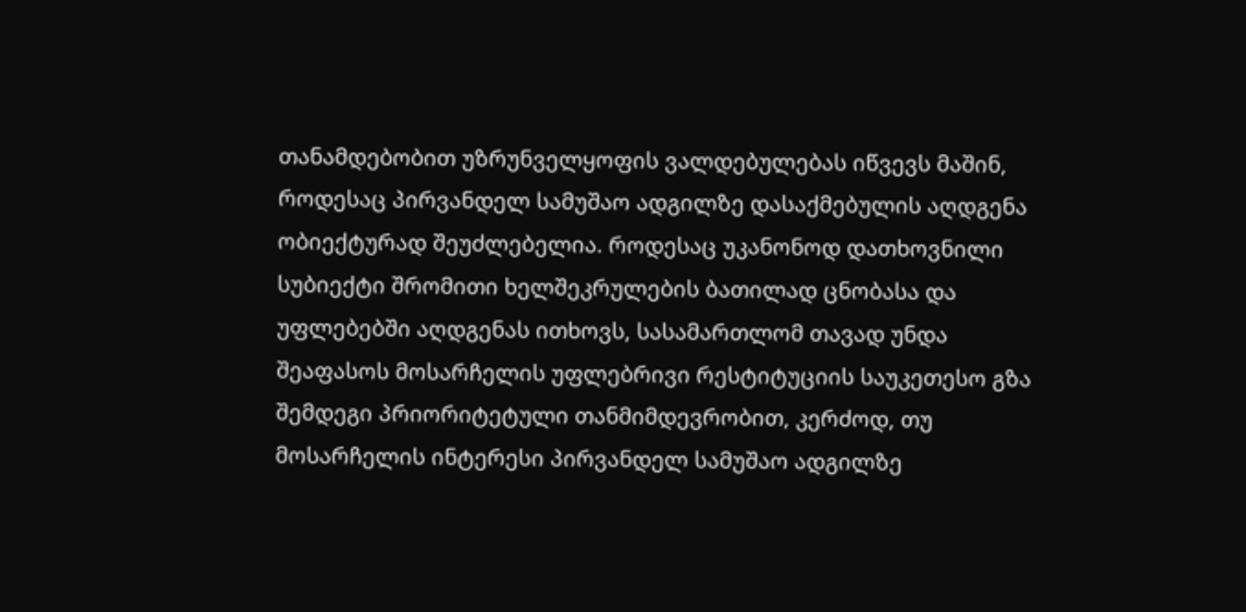თანამდებობით უზრუნველყოფის ვალდებულებას იწვევს მაშინ, როდესაც პირვანდელ სამუშაო ადგილზე დასაქმებულის აღდგენა ობიექტურად შეუძლებელია. როდესაც უკანონოდ დათხოვნილი სუბიექტი შრომითი ხელშეკრულების ბათილად ცნობასა და უფლებებში აღდგენას ითხოვს, სასამართლომ თავად უნდა შეაფასოს მოსარჩელის უფლებრივი რესტიტუციის საუკეთესო გზა შემდეგი პრიორიტეტული თანმიმდევრობით, კერძოდ, თუ მოსარჩელის ინტერესი პირვანდელ სამუშაო ადგილზე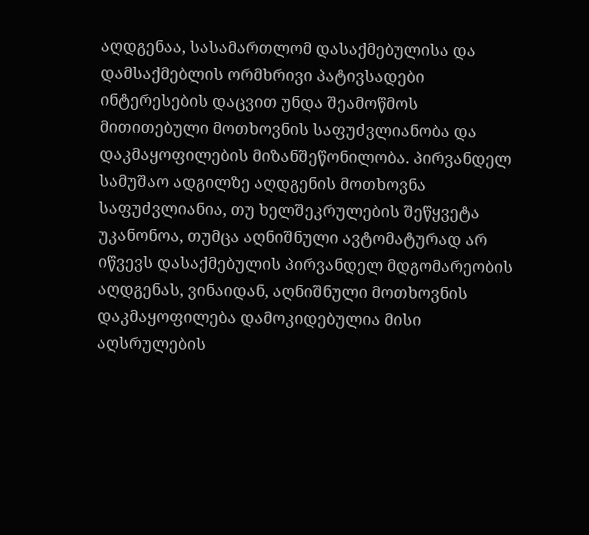აღდგენაა, სასამართლომ დასაქმებულისა და დამსაქმებლის ორმხრივი პატივსადები ინტერესების დაცვით უნდა შეამოწმოს მითითებული მოთხოვნის საფუძვლიანობა და დაკმაყოფილების მიზანშეწონილობა. პირვანდელ სამუშაო ადგილზე აღდგენის მოთხოვნა საფუძვლიანია, თუ ხელშეკრულების შეწყვეტა უკანონოა, თუმცა აღნიშნული ავტომატურად არ იწვევს დასაქმებულის პირვანდელ მდგომარეობის აღდგენას, ვინაიდან, აღნიშნული მოთხოვნის დაკმაყოფილება დამოკიდებულია მისი აღსრულების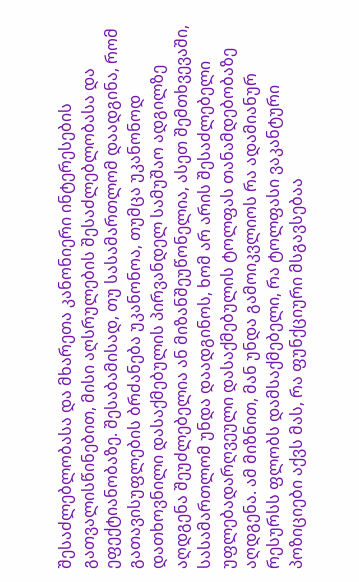შესაძლებლობასა და მხარეთა კანონიერი ინტერესების გათვალისწინებით, მისი აღსრულების შესაძლებლობასა და ეფექტიანობაზე. შესაბამისად, თუ სასამართლომ დაადგინა, რომ გათავისუფლების ბრძანება უკანონოა, თუმცა უკანონოდ დათხოვნილი დასაქმებულის პირვანდელ სამუშაო ადგილზე აღდგენა შეუძლებელია ან მიზანშეუწონელია, ასეთ შემთხვევაში, სასამართლომ უნდა დაადგინოს, ხომ არ არის შესაძლებელი უფლებადარღვეული დასაქმებულის ტოლფას თანამდებობაზე აღდგენა. ამ მიზნით, მან უნდა გამოიკვლიოს რა ადამიანურ რესურსს ფლობს დამსაქმებელი, რა ტოლფასი ვაკანტური პოზიციები აქვს მას, რა ფუნქციური მსგავსებაა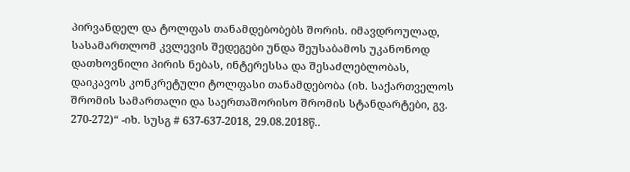პირვანდელ და ტოლფას თანამდებობებს შორის. იმავდროულად, სასამართლომ კვლევის შედეგები უნდა შეუსაბამოს უკანონოდ დათხოვნილი პირის ნებას, ინტერესსა და შესაძლებლობას, დაიკავოს კონკრეტული ტოლფასი თანამდებობა (იხ. საქართველოს შრომის სამართალი და საერთაშორისო შრომის სტანდარტები, გვ. 270-272)“ -იხ. სუსგ # 637-637-2018, 29.08.2018წ..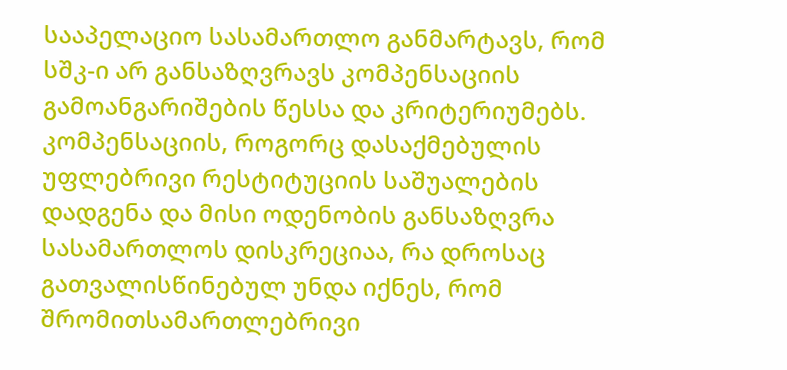სააპელაციო სასამართლო განმარტავს, რომ სშკ-ი არ განსაზღვრავს კომპენსაციის გამოანგარიშების წესსა და კრიტერიუმებს. კომპენსაციის, როგორც დასაქმებულის უფლებრივი რესტიტუციის საშუალების დადგენა და მისი ოდენობის განსაზღვრა სასამართლოს დისკრეციაა, რა დროსაც გათვალისწინებულ უნდა იქნეს, რომ შრომითსამართლებრივი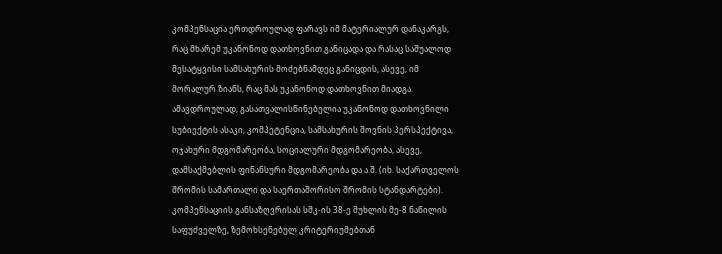კომპენსაცია ერთდროულად ფარავს იმ მატერიალურ დანაკარგს, რაც მხარემ უკანონოდ დათხოვნით განიცადა და რასაც საშუალოდ შესატყვისი სამსახურის მოძებნამდეც განიცდის, ასევე, იმ მორალურ ზიანს, რაც მას უკანონოდ დათხოვნით მიადგა. ამავდროულად, გასათვალისწინებელია უკანონოდ დათხოვნილი სუბიექტის ასაკი, კომპეტენცია, სამსახურის შოვნის პერსპექტივა, ოჯახური მდგომარეობა, სოციალური მდგომარეობა, ასევე, დამსაქმებლის ფინანსური მდგომარეობა და ა.შ. (იხ. საქართველოს შრომის სამართალი და საერთაშორისო შრომის სტანდარტები). კომპენსაციის განსაზღვრისას სშკ-ის 38-ე მუხლის მე-8 ნაწილის საფუძველზე, ზემოხსენებულ კრიტერიუმებთან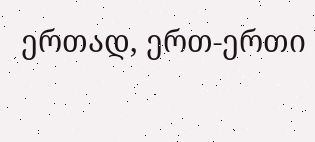ერთად, ერთ-ერთი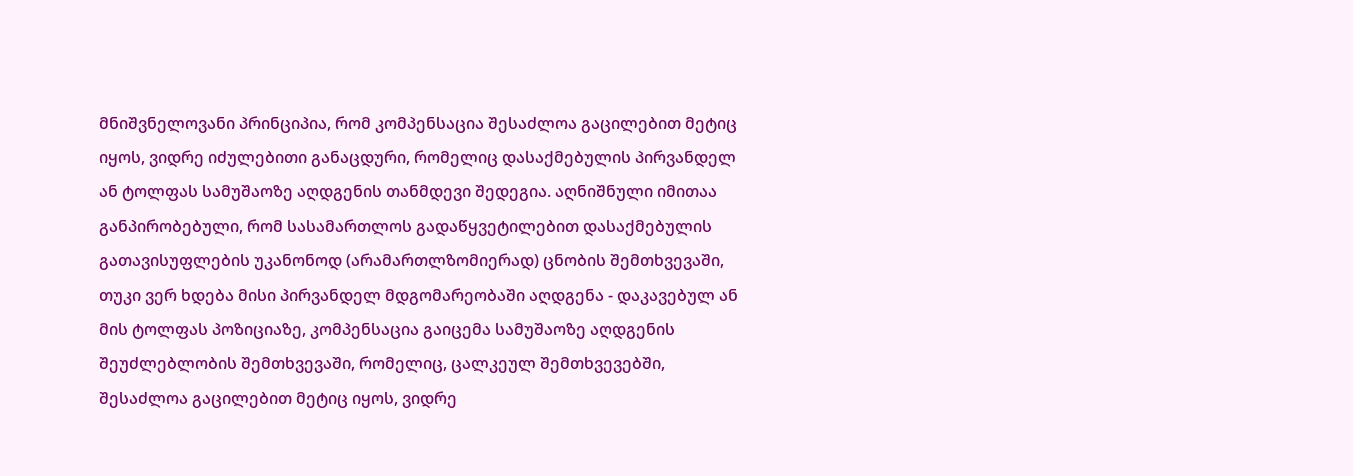მნიშვნელოვანი პრინციპია, რომ კომპენსაცია შესაძლოა გაცილებით მეტიც იყოს, ვიდრე იძულებითი განაცდური, რომელიც დასაქმებულის პირვანდელ ან ტოლფას სამუშაოზე აღდგენის თანმდევი შედეგია. აღნიშნული იმითაა განპირობებული, რომ სასამართლოს გადაწყვეტილებით დასაქმებულის გათავისუფლების უკანონოდ (არამართლზომიერად) ცნობის შემთხვევაში, თუკი ვერ ხდება მისი პირვანდელ მდგომარეობაში აღდგენა - დაკავებულ ან მის ტოლფას პოზიციაზე, კომპენსაცია გაიცემა სამუშაოზე აღდგენის შეუძლებლობის შემთხვევაში, რომელიც, ცალკეულ შემთხვევებში, შესაძლოა გაცილებით მეტიც იყოს, ვიდრე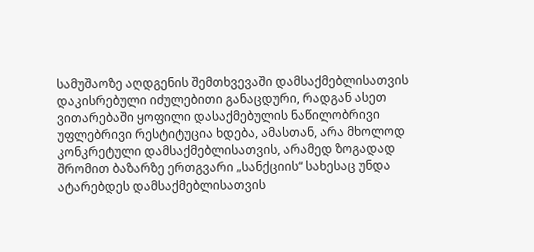სამუშაოზე აღდგენის შემთხვევაში დამსაქმებლისათვის დაკისრებული იძულებითი განაცდური, რადგან ასეთ ვითარებაში ყოფილი დასაქმებულის ნაწილობრივი უფლებრივი რესტიტუცია ხდება, ამასთან, არა მხოლოდ კონკრეტული დამსაქმებლისათვის, არამედ ზოგადად შრომით ბაზარზე ერთგვარი „სანქციის“ სახესაც უნდა ატარებდეს დამსაქმებლისათვის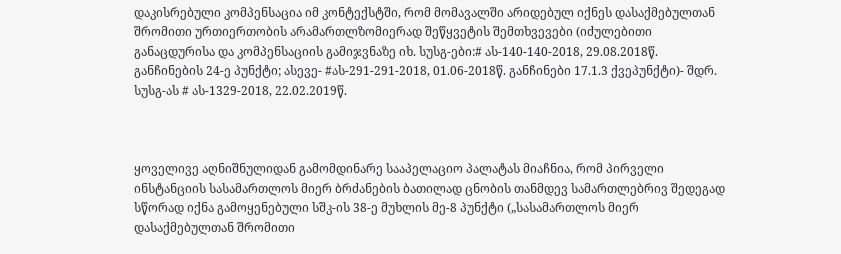დაკისრებული კომპენსაცია იმ კონტექსტში, რომ მომავალში არიდებულ იქნეს დასაქმებულთან შრომითი ურთიერთობის არამართლზომიერად შეწყვეტის შემთხვევები (იძულებითი განაცდურისა და კომპენსაციის გამიჯვნაზე იხ. სუსგ-ები:# ას-140-140-2018, 29.08.2018წ. განჩინების 24-ე პუნქტი; ასევე- #ას-291-291-2018, 01.06-2018წ. განჩინები 17.1.3 ქვეპუნქტი)- შდრ. სუსგ-ას # ას-1329-2018, 22.02.2019წ.



ყოველივე აღნიშნულიდან გამომდინარე სააპელაციო პალატას მიაჩნია, რომ პირველი ინსტანციის სასამართლოს მიერ ბრძანების ბათილად ცნობის თანმდევ სამართლებრივ შედეგად სწორად იქნა გამოყენებული სშკ-ის 38-ე მუხლის მე-8 პუნქტი („სასამართლოს მიერ დასაქმებულთან შრომითი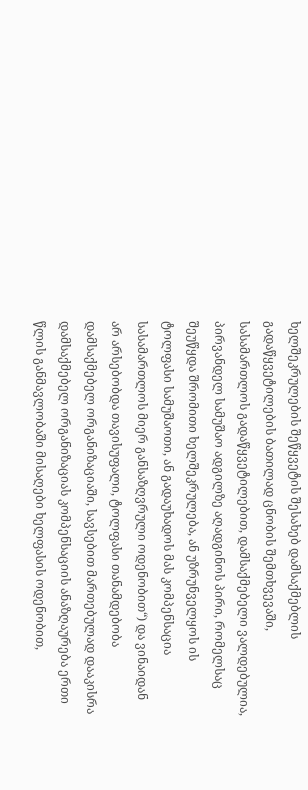ხელშეკრულების შეწყვეტის შესახებ დამსაქმებლის გადაწყვეტილების ბათილად ცნობის შემთხვევაში, სასამართლოს გადაწყვეტილებით, დამსაქმებელი ვალდებულია, პირვანდელ სამუშაო ადგილზე აღადგინოს პირი, რომელსაც შეუწყდა შრომითი ხელშეკრულება, ან უზრუნველყოს ის ტოლფასი სამუშაოთი, ან გადაუხადოს მას კომპენსაცია სასამართლოს მიერ განსაზღვრული ოდენობით“) და ვინაიდან არ არსებობდა თავისუფალი, ტოლფასი თანამდებობა დამსაქმებელ ორგანიზაციაში, სავსებით მართებულად დააკისრა დამსაქმებელ ორგანიზაციას კომპენსაციის ანაზღაურება ერთი წლის განმავლობაში მისაღები ხელფასის ოდენობით,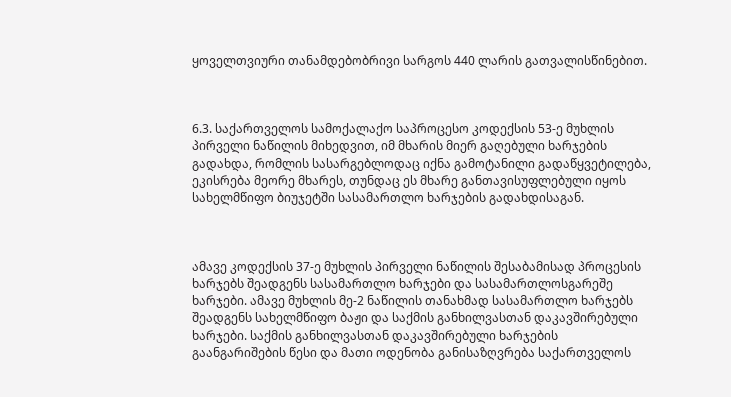ყოველთვიური თანამდებობრივი სარგოს 440 ლარის გათვალისწინებით.



6.3. საქართველოს სამოქალაქო საპროცესო კოდექსის 53-ე მუხლის პირველი ნაწილის მიხედვით, იმ მხარის მიერ გაღებული ხარჯების გადახდა, რომლის სასარგებლოდაც იქნა გამოტანილი გადაწყვეტილება, ეკისრება მეორე მხარეს, თუნდაც ეს მხარე განთავისუფლებული იყოს სახელმწიფო ბიუჯეტში სასამართლო ხარჯების გადახდისაგან.



ამავე კოდექსის 37-ე მუხლის პირველი ნაწილის შესაბამისად პროცესის ხარჯებს შეადგენს სასამართლო ხარჯები და სასამართლოსგარეშე ხარჯები. ამავე მუხლის მე-2 ნაწილის თანახმად სასამართლო ხარჯებს შეადგენს სახელმწიფო ბაჟი და საქმის განხილვასთან დაკავშირებული ხარჯები. საქმის განხილვასთან დაკავშირებული ხარჯების გაანგარიშების წესი და მათი ოდენობა განისაზღვრება საქართველოს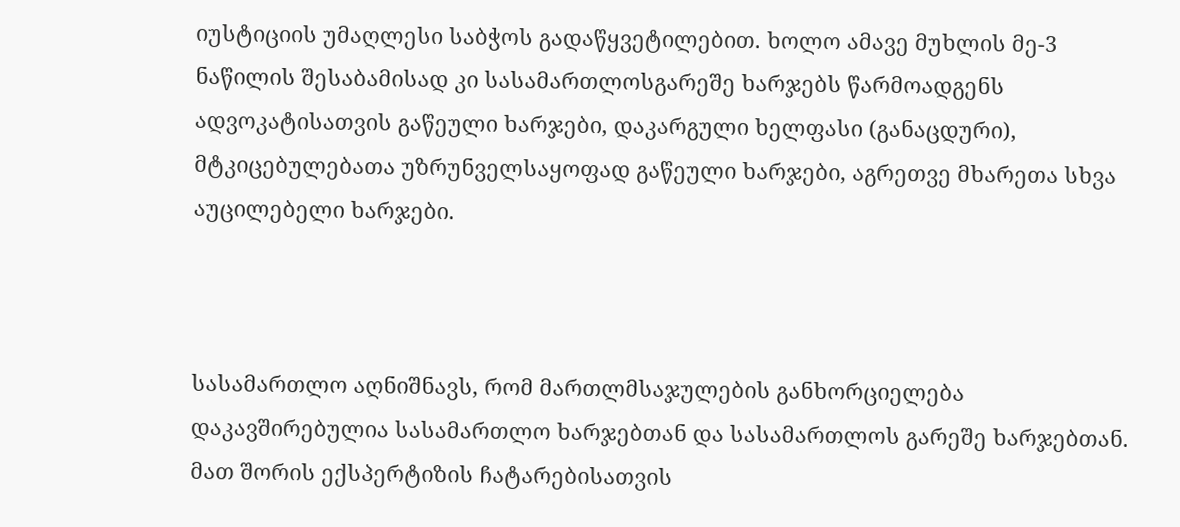იუსტიციის უმაღლესი საბჭოს გადაწყვეტილებით. ხოლო ამავე მუხლის მე-3 ნაწილის შესაბამისად კი სასამართლოსგარეშე ხარჯებს წარმოადგენს ადვოკატისათვის გაწეული ხარჯები, დაკარგული ხელფასი (განაცდური), მტკიცებულებათა უზრუნველსაყოფად გაწეული ხარჯები, აგრეთვე მხარეთა სხვა აუცილებელი ხარჯები.



სასამართლო აღნიშნავს, რომ მართლმსაჯულების განხორციელება დაკავშირებულია სასამართლო ხარჯებთან და სასამართლოს გარეშე ხარჯებთან. მათ შორის ექსპერტიზის ჩატარებისათვის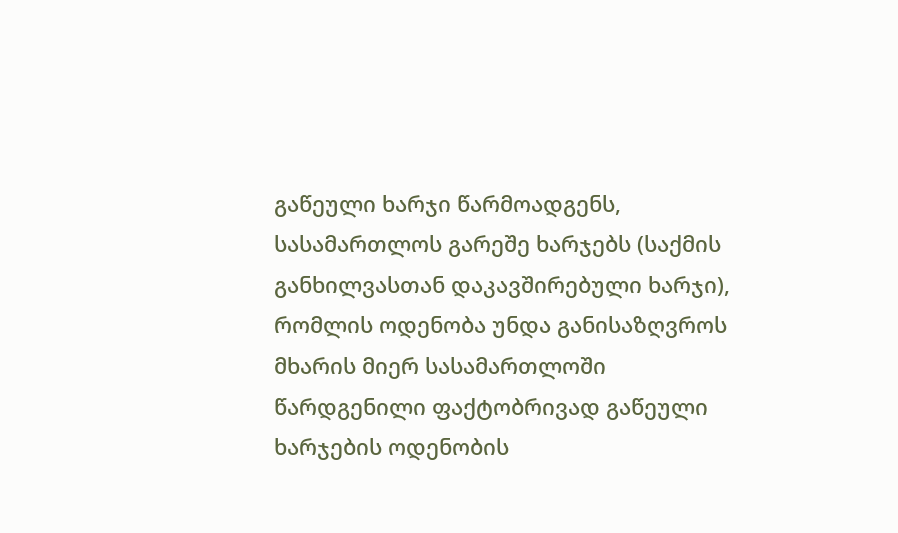გაწეული ხარჯი წარმოადგენს, სასამართლოს გარეშე ხარჯებს (საქმის განხილვასთან დაკავშირებული ხარჯი), რომლის ოდენობა უნდა განისაზღვროს მხარის მიერ სასამართლოში წარდგენილი ფაქტობრივად გაწეული ხარჯების ოდენობის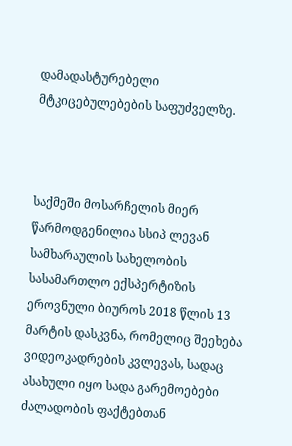დამადასტურებელი მტკიცებულებების საფუძველზე.



საქმეში მოსარჩელის მიერ წარმოდგენილია სსიპ ლევან სამხარაულის სახელობის სასამართლო ექსპერტიზის ეროვნული ბიუროს 2018 წლის 13 მარტის დასკვნა, რომელიც შეეხება ვიდეოკადრების კვლევას, სადაც ასახული იყო სადა გარემოებები ძალადობის ფაქტებთან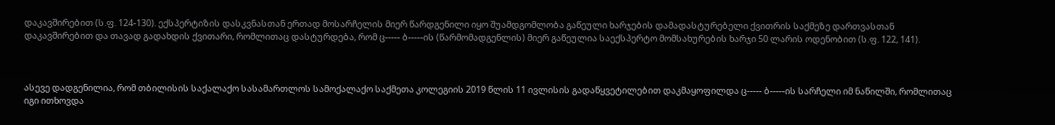დაკავშირებით (ს.ფ. 124-130). ექსპერტიზის დასკვნასთან ერთად მოსარჩელის მიერ წარდგენილი იყო შუამდგომლობა გაწეული ხარჯების დამადასტურებელი ქვითრის საქმეზე დართვასთან დაკავშირებით და თავად გადახდის ქვითარი, რომლითაც დასტურდება, რომ ც----- ბ-----ის (წარმომადგენლის) მიერ გაწეულია საექსპერტო მომსახურების ხარჯი 50 ლარის ოდენობით (ს.ფ. 122, 141).



ასევე დადგენილია, რომ თბილისის საქალაქო სასამართლოს სამოქალაქო საქმეთა კოლეგიის 2019 წლის 11 ივლისის გადაწყვეტილებით დაკმაყოფილდა ც----- ბ-----ის სარჩელი იმ ნაწილში, რომლითაც იგი ითხოვდა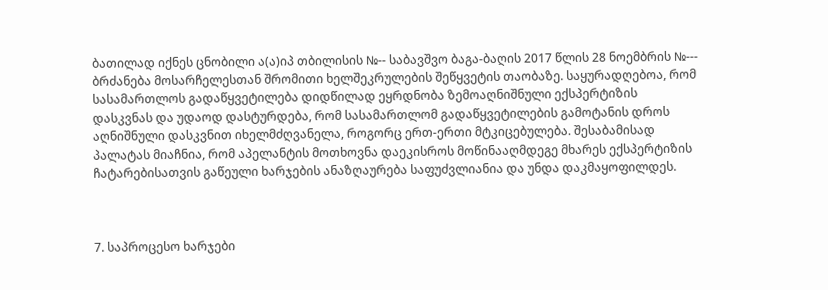ბათილად იქნეს ცნობილი ა(ა)იპ თბილისის №-- საბავშვო ბაგა-ბაღის 2017 წლის 28 ნოემბრის №--- ბრძანება მოსარჩელესთან შრომითი ხელშეკრულების შეწყვეტის თაობაზე. საყურადღებოა, რომ სასამართლოს გადაწყვეტილება დიდწილად ეყრდნობა ზემოაღნიშნული ექსპერტიზის დასკვნას და უდაოდ დასტურდება, რომ სასამართლომ გადაწყვეტილების გამოტანის დროს აღნიშნული დასკვნით იხელმძღვანელა, როგორც ერთ-ერთი მტკიცებულება. შესაბამისად პალატას მიაჩნია, რომ აპელანტის მოთხოვნა დაეკისროს მოწინააღმდეგე მხარეს ექსპერტიზის ჩატარებისათვის გაწეული ხარჯების ანაზღაურება საფუძვლიანია და უნდა დაკმაყოფილდეს.



7. საპროცესო ხარჯები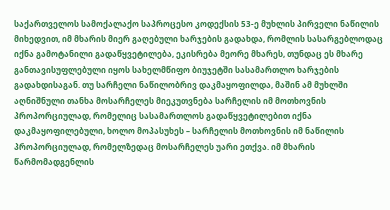საქართველოს სამოქალაქო საპროცესო კოდექსის 53-ე მუხლის პირველი ნაწილის მიხედვით, იმ მხარის მიერ გაღებული ხარჯების გადახდა, რომლის სასარგებლოდაც იქნა გამოტანილი გადაწყვეტილება, ეკისრება მეორე მხარეს, თუნდაც ეს მხარე განთავისუფლებული იყოს სახელმწიფო ბიუჯეტში სასამართლო ხარჯების გადახდისაგან. თუ სარჩელი ნაწილობრივ დაკმაყოფილდა, მაშინ ამ მუხლში აღნიშნული თანხა მოსარჩელეს მიეკუთვნება სარჩელის იმ მოთხოვნის პროპორციულად, რომელიც სასამართლოს გადაწყვეტილებით იქნა დაკმაყოფილებული, ხოლო მოპასუხეს – სარჩელის მოთხოვნის იმ ნაწილის პროპორციულად, რომელზედაც მოსარჩელეს უარი ეთქვა. იმ მხარის წარმომადგენლის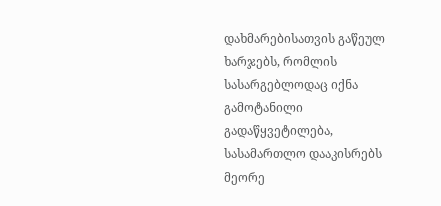დახმარებისათვის გაწეულ ხარჯებს, რომლის სასარგებლოდაც იქნა გამოტანილი გადაწყვეტილება, სასამართლო დააკისრებს მეორე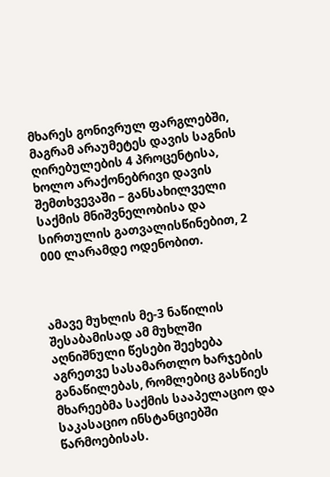მხარეს გონივრულ ფარგლებში, მაგრამ არაუმეტეს დავის საგნის ღირებულების 4 პროცენტისა, ხოლო არაქონებრივი დავის შემთხვევაში – განსახილველი საქმის მნიშვნელობისა და სირთულის გათვალისწინებით, 2 000 ლარამდე ოდენობით.



ამავე მუხლის მე-3 ნაწილის შესაბამისად ამ მუხლში აღნიშნული წესები შეეხება აგრეთვე სასამართლო ხარჯების განაწილებას, რომლებიც გასწიეს მხარეებმა საქმის სააპელაციო და საკასაციო ინსტანციებში წარმოებისას.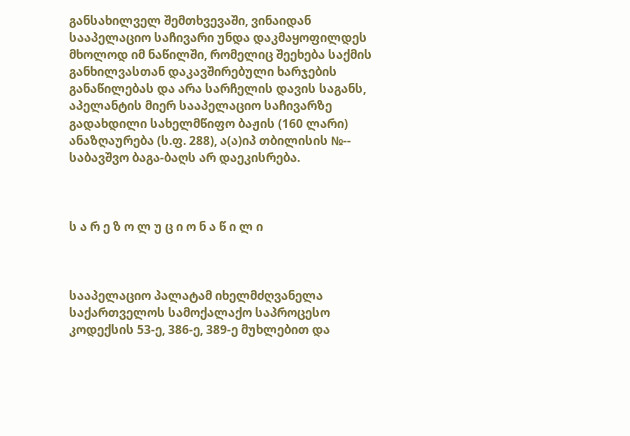განსახილველ შემთხვევაში, ვინაიდან სააპელაციო საჩივარი უნდა დაკმაყოფილდეს მხოლოდ იმ ნაწილში, რომელიც შეეხება საქმის განხილვასთან დაკავშირებული ხარჯების განაწილებას და არა სარჩელის დავის საგანს, აპელანტის მიერ სააპელაციო საჩივარზე გადახდილი სახელმწიფო ბაჟის (160 ლარი) ანაზღაურება (ს.ფ. 288), ა(ა)იპ თბილისის №-- საბავშვო ბაგა-ბაღს არ დაეკისრება.



ს ა რ ე ზ ო ლ უ ც ი ო ნ ა წ ი ლ ი



სააპელაციო პალატამ იხელმძღვანელა საქართველოს სამოქალაქო საპროცესო კოდექსის 53-ე, 386-ე, 389-ე მუხლებით და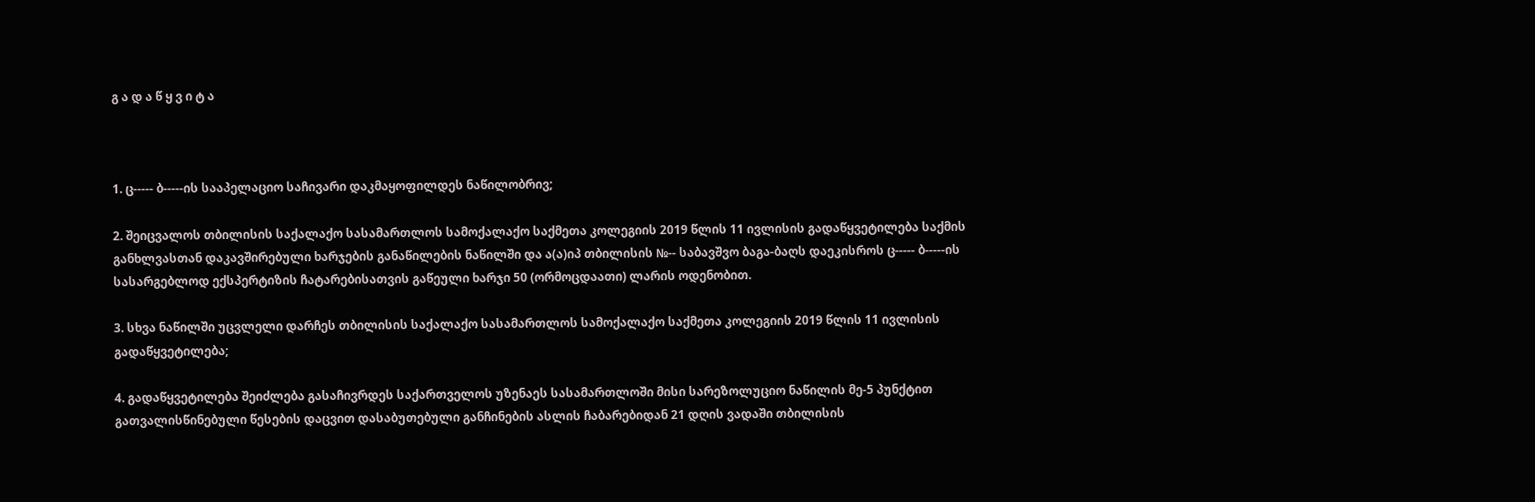გ ა დ ა წ ყ ვ ი ტ ა



1. ც----- ბ-----ის სააპელაციო საჩივარი დაკმაყოფილდეს ნაწილობრივ;

2. შეიცვალოს თბილისის საქალაქო სასამართლოს სამოქალაქო საქმეთა კოლეგიის 2019 წლის 11 ივლისის გადაწყვეტილება საქმის განხლვასთან დაკავშირებული ხარჯების განაწილების ნაწილში და ა(ა)იპ თბილისის №-- საბავშვო ბაგა-ბაღს დაეკისროს ც----- ბ-----ის სასარგებლოდ ექსპერტიზის ჩატარებისათვის გაწეული ხარჯი 50 (ორმოცდაათი) ლარის ოდენობით.

3. სხვა ნაწილში უცვლელი დარჩეს თბილისის საქალაქო სასამართლოს სამოქალაქო საქმეთა კოლეგიის 2019 წლის 11 ივლისის გადაწყვეტილება;

4. გადაწყვეტილება შეიძლება გასაჩივრდეს საქართველოს უზენაეს სასამართლოში მისი სარეზოლუციო ნაწილის მე-5 პუნქტით გათვალისწინებული წესების დაცვით დასაბუთებული განჩინების ასლის ჩაბარებიდან 21 დღის ვადაში თბილისის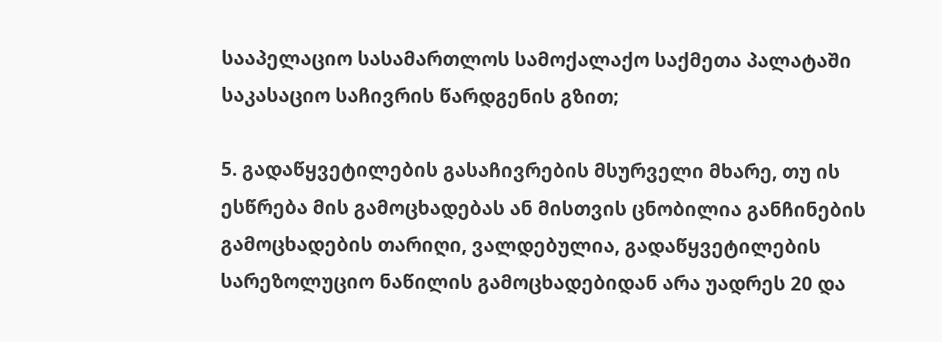სააპელაციო სასამართლოს სამოქალაქო საქმეთა პალატაში საკასაციო საჩივრის წარდგენის გზით;

5. გადაწყვეტილების გასაჩივრების მსურველი მხარე, თუ ის ესწრება მის გამოცხადებას ან მისთვის ცნობილია განჩინების გამოცხადების თარიღი, ვალდებულია, გადაწყვეტილების სარეზოლუციო ნაწილის გამოცხადებიდან არა უადრეს 20 და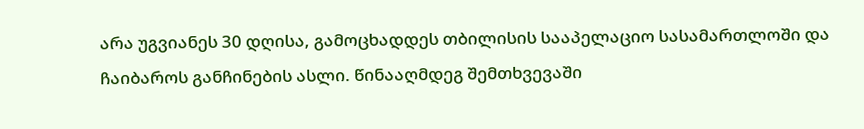არა უგვიანეს 30 დღისა, გამოცხადდეს თბილისის სააპელაციო სასამართლოში და ჩაიბაროს განჩინების ასლი. წინააღმდეგ შემთხვევაში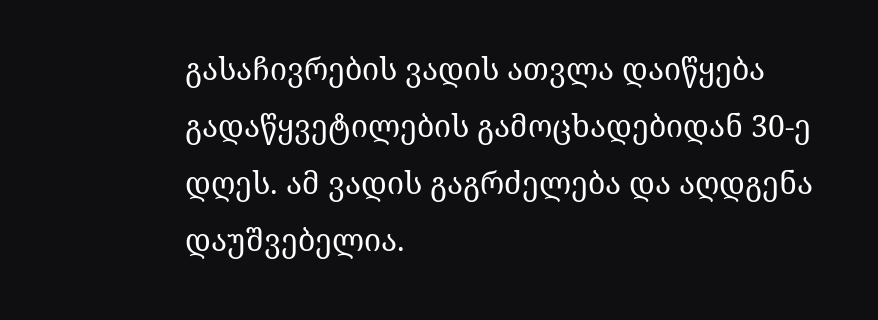გასაჩივრების ვადის ათვლა დაიწყება გადაწყვეტილების გამოცხადებიდან 30-ე დღეს. ამ ვადის გაგრძელება და აღდგენა დაუშვებელია.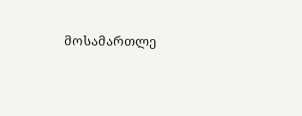მოსამართლე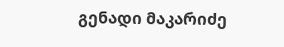გენადი მაკარიძე